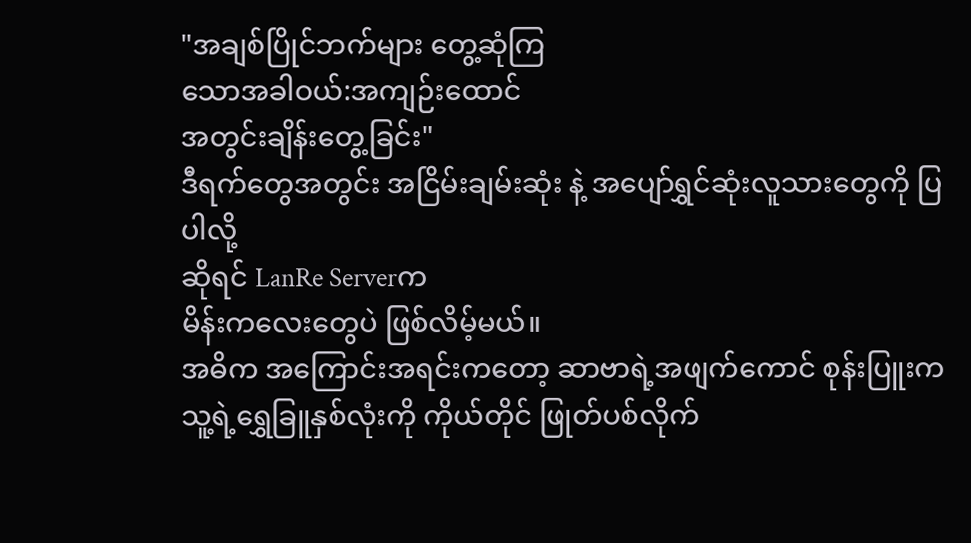"အချစ်ပြိုင်ဘက်များ တွေ့ဆုံကြ
သောအခါဝယ်:အကျဉ်းထောင်
အတွင်းချိန်းတွေ့ခြင်း"
ဒီရက်တွေအတွင်း အငြိမ်းချမ်းဆုံး နဲ့ အပျော်ရွှင်ဆုံးလူသားတွေကို ပြပါလို့
ဆိုရင် LanRe Serverက
မိန်းကလေးတွေပဲ ဖြစ်လိမ့်မယ်။
အဓိက အကြောင်းအရင်းကတော့ ဆာဗာရဲ့အဖျက်ကောင် စုန်းပြူးက သူ့ရဲ့ရွှေခြူနှစ်လုံးကို ကိုယ်တိုင် ဖြုတ်ပစ်လိုက်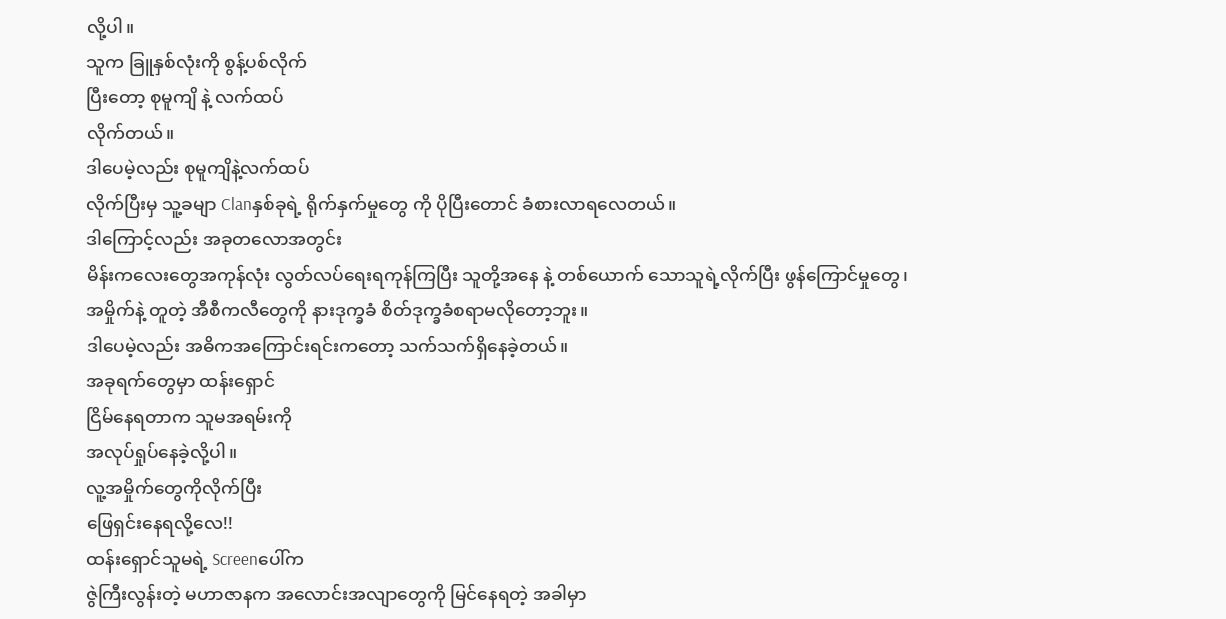လို့ပါ။
သူက ခြူနှစ်လုံးကို စွန့်ပစ်လိုက်
ပြီးတော့ စုမူကျိ နဲ့ လက်ထပ်
လိုက်တယ်။
ဒါပေမဲ့လည်း စုမူကျိနဲ့လက်ထပ်
လိုက်ပြီးမှ သူ့ခမျာ Clanနှစ်ခုရဲ့ ရိုက်နှက်မှုတွေ ကို ပိုပြီးတောင် ခံစားလာရလေတယ်။
ဒါကြောင့်လည်း အခုတလောအတွင်း
မိန်းကလေးတွေအကုန်လုံး လွတ်လပ်ရေးရကုန်ကြပြီး သူတို့အနေ နဲ့ တစ်ယောက် သောသူရဲ့လိုက်ပြီး ဖွန်ကြောင်မှုတွေ၊
အမှိုက်နဲ့ တူတဲ့ အီစီကလီတွေကို နားဒုက္ခခံ စိတ်ဒုက္ခခံစရာမလိုတော့ဘူး။
ဒါပေမဲ့လည်း အဓိကအကြောင်းရင်းကတော့ သက်သက်ရှိနေခဲ့တယ်။
အခုရက်တွေမှာ ထန်းရှောင်
ငြိမ်နေရတာက သူမအရမ်းကို
အလုပ်ရှုပ်နေခဲ့လို့ပါ။
လူ့အမှိုက်တွေကိုလိုက်ပြီး
ဖြေရှင်းနေရလို့လေ!!
ထန်းရှောင်သူမရဲ့ Screenပေါ်က
ဇွဲကြီးလွန်းတဲ့ မဟာဇာနက အလောင်းအလျာတွေကို မြင်နေရတဲ့ အခါမှာ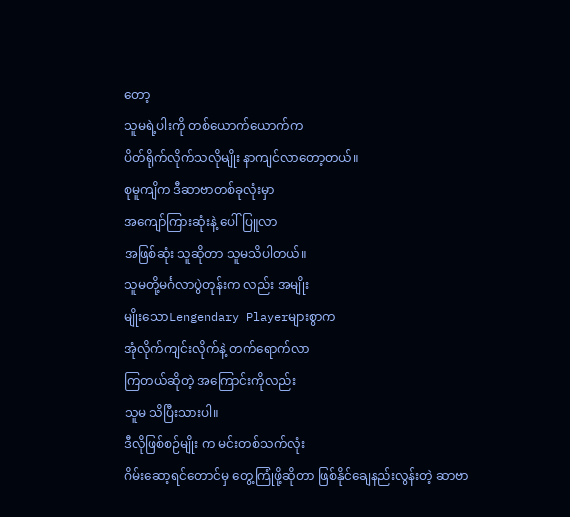တော့
သူမရဲ့ပါးကို တစ်ယောက်ယောက်က
ပိတ်ရိုက်လိုက်သလိုမျိုး နာကျင်လာတော့တယ်။
စုမူကျိက ဒီဆာဗာတစ်ခုလုံးမှာ
အကျော်ကြားဆုံးနဲ့ ပေါ်ပြူလာ
အဖြစ်ဆုံး သူဆိုတာ သူမသိပါတယ်။
သူမတို့မင်္ဂလာပွဲတုန်းက လည်း အမျိုး
မျိုးသောLengendary Playerများစွာက
အုံလိုက်ကျင်းလိုက်နဲ့ တက်ရောက်လာ
ကြတယ်ဆိုတဲ့ အကြောင်းကိုလည်း
သူမ သိပြီးသားပါ။
ဒီလိုဖြစ်စဉ်မျိုး က မင်းတစ်သက်လုံး
ဂိမ်းဆော့ရင်တောင်မှ တွေ့ကြုံဖို့ဆိုတာ ဖြစ်နိုင်ချေနည်းလွန်းတဲ့ ဆာဗာ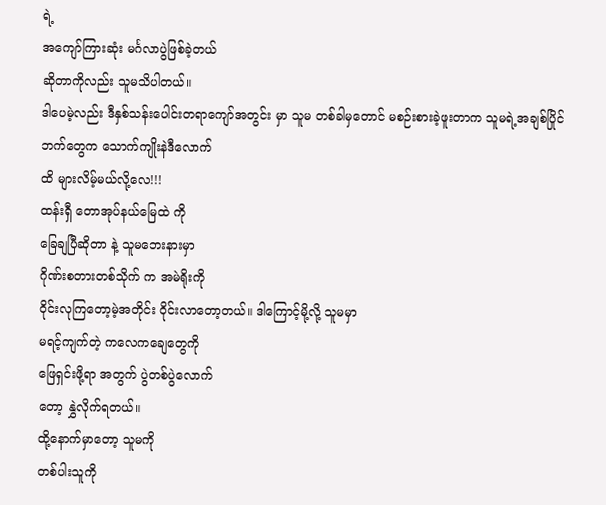ရဲ့
အကျော်ကြားဆုံး မင်္ဂလာပွဲဖြစ်ခဲ့တယ်
ဆိုတာကိုလည်း သူမသိပါတယ်။
ဒါပေမဲ့လည်း ဒီနှစ်သန်းပေါင်းတရာကျော်အတွင်း မှာ သူမ တစ်ခါမှတောင် မစဉ်းစားခဲ့ဖူးတာက သူမရဲ့အချစ်ပြိုင်
ဘက်တွေက သောက်ကျိုးနဲဒီလောက်
ထိ များလိမ့်မယ်လို့လေ!!!
ထန်းရှီ တောအုပ်နယ်မြေထဲ ကို
ခြေချပြီဆိုတာ နဲ့ သူမဘေးနားမှာ
ဂိုဏ်းစတားတစ်သိုက် က အမဲရိုးကို
ဝိုင်းလုကြတော့မဲ့အတိုင်း ဝိုင်းလာတော့တယ်။ ဒါကြောင့်မို့လို့ သူမမှာ
မရင့်ကျက်တဲ့ ကလေကချေတွေကို
ဖြေရှင်းဖို့ရာ အတွက် ပွဲတစ်ပွဲလောက်
တော့ နွှဲလိုက်ရတယ်။
ထို့နောက်မှာတော့ သူမကို
တစ်ပါးသူကို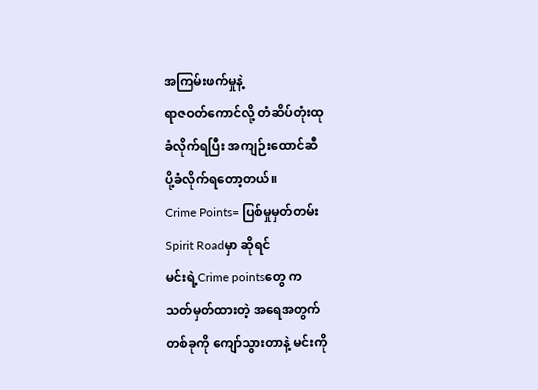အကြမ်းဖက်မှုနဲ့
ရာဇဝတ်ကောင်လို့ တံဆိပ်တုံးထု
ခံလိုက်ရပြီး အကျဉ်းထောင်ဆီ
ပို့ခံလိုက်ရတော့တယ်။
Crime Points= ပြစ်မှုမှတ်တမ်း
Spirit Roadမှာ ဆိုရင်
မင်းရဲ့Crime pointsတွေ က
သတ်မှတ်ထားတဲ့ အရေအတွက်
တစ်ခုကို ကျော်သွားတာနဲ့ မင်းကို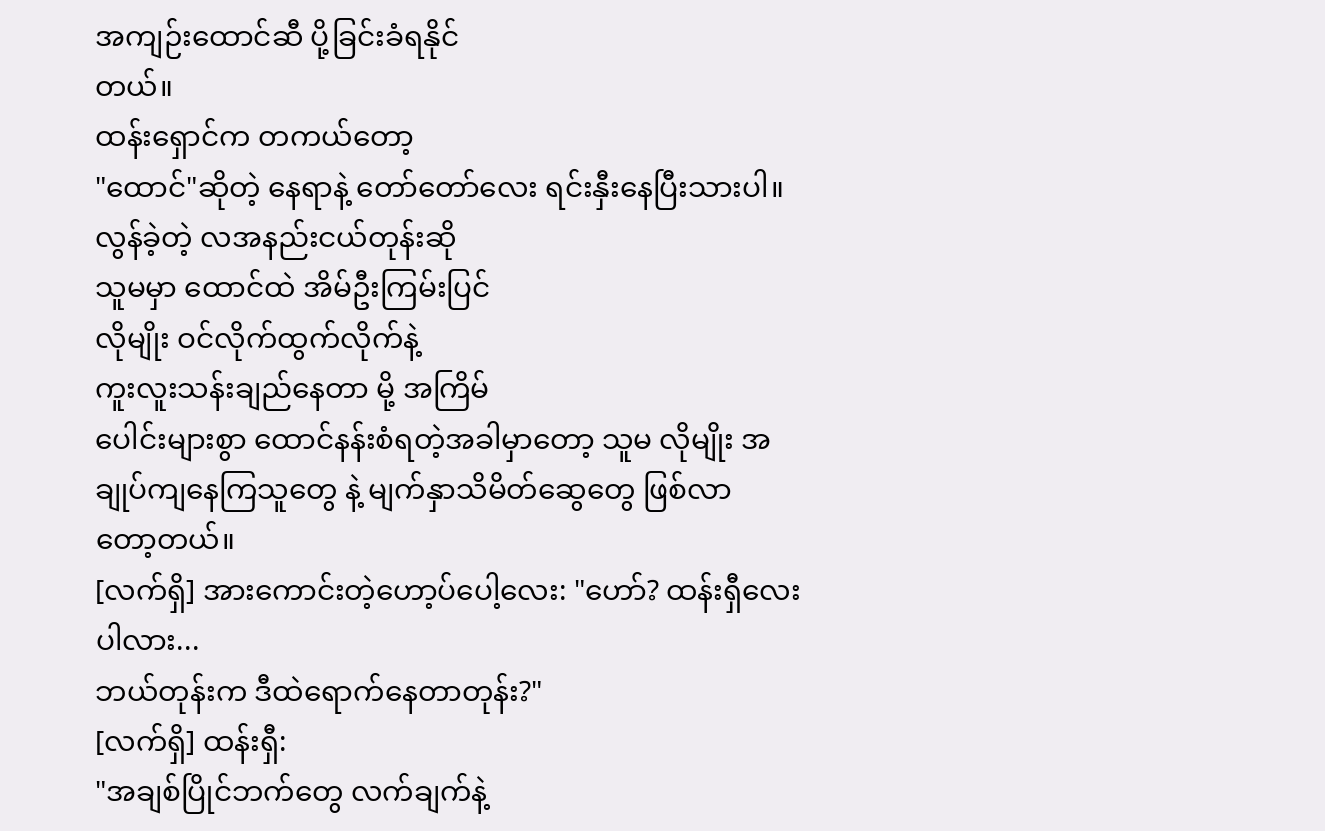အကျဉ်းထောင်ဆီ ပို့ခြင်းခံရနိုင်
တယ်။
ထန်းရှောင်က တကယ်တော့
"ထောင်"ဆိုတဲ့ နေရာနဲ့ တော်တော်လေး ရင်းနှီးနေပြီးသားပါ။
လွန်ခဲ့တဲ့ လအနည်းငယ်တုန်းဆို
သူမမှာ ထောင်ထဲ အိမ်ဦးကြမ်းပြင်
လိုမျိုး ဝင်လိုက်ထွက်လိုက်နဲ့
ကူးလူးသန်းချည်နေတာ မို့ အကြိမ်
ပေါင်းများစွာ ထောင်နန်းစံရတဲ့အခါမှာတော့ သူမ လိုမျိုး အချုပ်ကျနေကြသူတွေ နဲ့ မျက်နှာသိမိတ်ဆွေတွေ ဖြစ်လာ
တော့တယ်။
[လက်ရှိ] အားကောင်းတဲ့ဟော့ပ်ပေါ့လေး: "ဟော်? ထန်းရှီလေးပါလား...
ဘယ်တုန်းက ဒီထဲရောက်နေတာတုန်း?"
[လက်ရှိ] ထန်းရှီ:
"အချစ်ပြိုင်ဘက်တွေ လက်ချက်နဲ့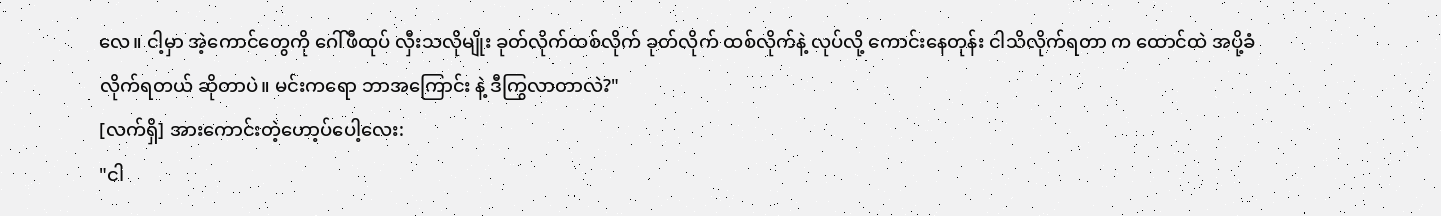လေ။ ငါ့မှာ အဲ့ကောင်တွေကို ဂေါ်ဖီထုပ် လှီးသလိုမျိုး ခုတ်လိုက်ထစ်လိုက် ခုတ်လိုက် ထစ်လိုက်နဲ့ လုပ်လို့ ကောင်းနေတုန်း ငါသိလိုက်ရတာ က ထောင်ထဲ အပို့ခံလိုက်ရတယ် ဆိုတာပဲ။ မင်းကရော ဘာအကြောင်း နဲ့ ဒီကြွလာတာလဲ?"
[လက်ရှိ] အားကောင်းတဲ့ဟော့ပ်ပေါ့လေး:
"ငါ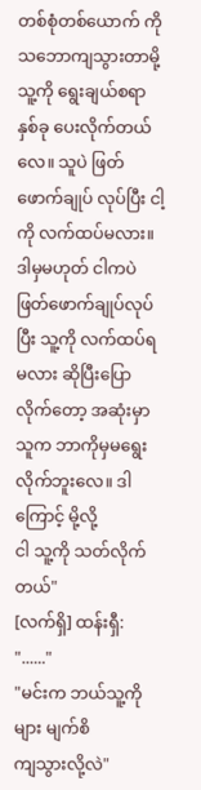တစ်စုံတစ်ယောက် ကို သဘောကျသွားတာမို့ သူ့ကို ရွေးချယ်စရာ နှစ်ခု ပေးလိုက်တယ်လေ။ သူပဲ ဖြတ်ဖောက်ချုပ် လုပ်ပြီး ငါ့ကို လက်ထပ်မလား။
ဒါမှမဟုတ် ငါကပဲ ဖြတ်ဖောက်ချုပ်လုပ်ပြီး သူ့ကို လက်ထပ်ရမလား ဆိုပြီးပြောလိုက်တော့ အဆုံးမှာ သူက ဘာကိုမှမရွေး
လိုက်ဘူးလေ။ ဒါကြောင့် မို့လို့
ငါ သူ့ကို သတ်လိုက်တယ်"
[လက်ရှိ] ထန်းရှီ: "......"
"မင်းက ဘယ်သူ့ကိုများ မျက်စိ
ကျသွားလို့လဲ"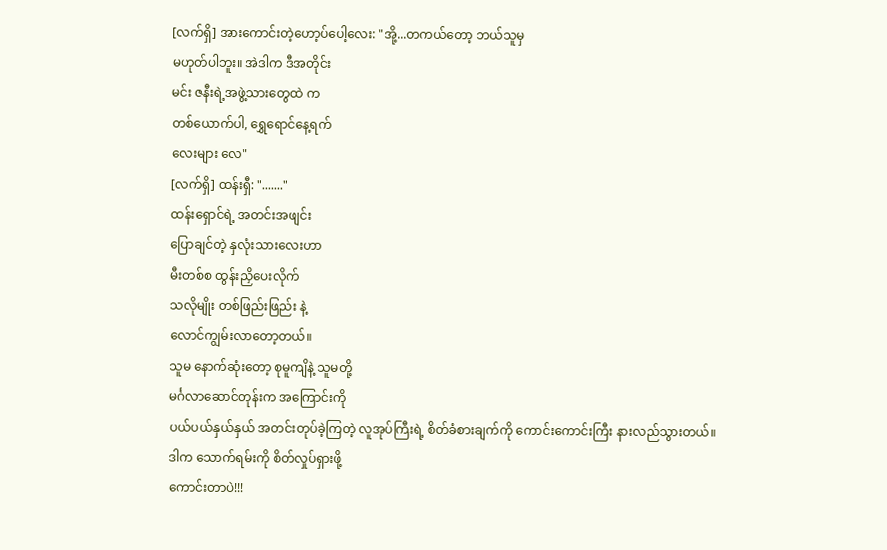[လက်ရှိ] အားကောင်းတဲ့ဟော့ပ်ပေါ့လေး: "အို့...တကယ်တော့ ဘယ်သူမှ
မဟုတ်ပါဘူး။ အဲဒါက ဒီအတိုင်း
မင်း ဇနီးရဲ့အဖွဲ့သားတွေထဲ က
တစ်ယောက်ပါ, ရွှေရောင်နေ့ရက်
လေးများ လေ"
[လက်ရှိ] ထန်းရှီ: "......."
ထန်းရှောင်ရဲ့ အတင်းအဖျင်း
ပြောချင်တဲ့ နှလုံးသားလေးဟာ
မီးတစ်စ ထွန်းညှိပေးလိုက်
သလိုမျိုး တစ်ဖြည်းဖြည်း နဲ့
လောင်ကျွမ်းလာတော့တယ်။
သူမ နောက်ဆုံးတော့ စုမူကျိနဲ့ သူမတို့
မင်္ဂလာဆောင်တုန်းက အကြောင်းကို
ပယ်ပယ်နှယ်နှယ် အတင်းတုပ်ခဲ့ကြတဲ့ လူအုပ်ကြီးရဲ့ စိတ်ခံစားချက်ကို ကောင်းကောင်းကြီး နားလည်သွားတယ်။
ဒါက သောက်ရမ်းကို စိတ်လှုပ်ရှားဖို့
ကောင်းတာပဲ!!!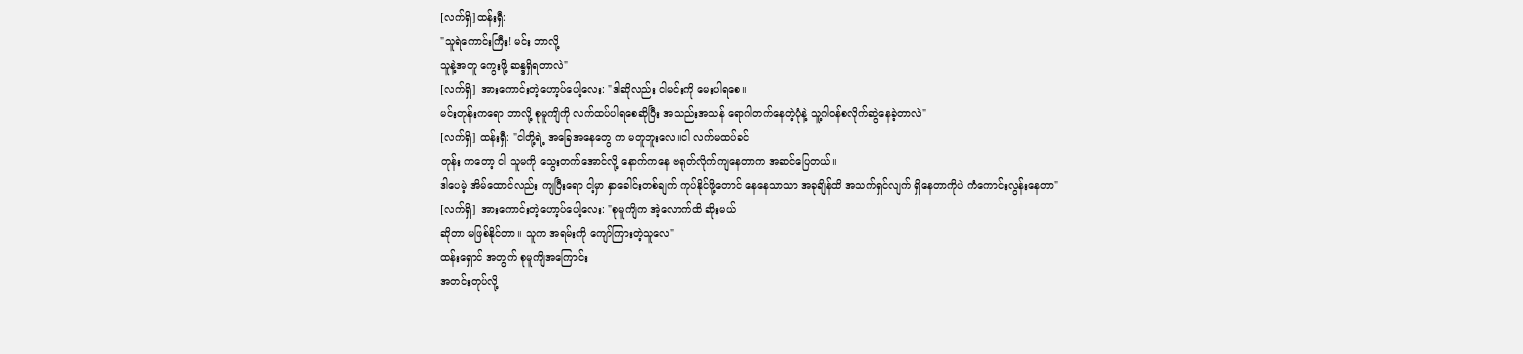[လက်ရှိ]ထန်းရှီ:
"သူရဲကောင်းကြီး! မင်း ဘာလို့
သူနဲ့အတူ ကွေးဖို့ ဆန္ဒရှိရတာလဲ"
[လက်ရှိ] အားကောင်းတဲ့ဟော့ပ်ပေါ့လေး: "ဒါဆိုလည်း ငါမင်းကို မေးပါရစေ။
မင်းတုန်းကရော ဘာလို့ စုမူကျိကို လက်ထပ်ပါရစေဆိုပြီး အသည်းအသန် ရောဂါတက်နေတဲ့ပုံနဲ့ သူ့ဂါဝန်စလိုက်ဆွဲနေခဲ့တာလဲ"
[လက်ရှိ] ထန်းရှီ: "ငါတို့ရဲ့ အခြေအနေတွေ က မတူဘူးလေ။ငါ လက်မထပ်ခင်
တုန်း ကတော့ ငါ သူမကို သွေးတက်အောင်လို့ နောက်ကနေ ဗရုတ်လိုက်ကျနေတာက အဆင်ပြေတယ်။
ဒါပေမဲ့ အိမ်ထောင်လည်း ကျပြီးရော ငါ့မှာ နှာခေါင်းတစ်ချက် ကုပ်နိုင်ဖို့တောင် နေနေသာသာ အခုချိန်ထိ အသက်ရှင်လျက် ရှိနေတာကိုပဲ ကံကောင်းလွန်းနေတာ"
[လက်ရှိ] အားကောင်းတဲ့ဟော့ပ်ပေါ့လေး: "စုမူကျိက အဲ့လောက်ထိ ဆိုးမယ်
ဆိုတာ မဖြစ်နိုင်တာ။ သူက အရမ်းကို ကျော်ကြားတဲ့သူလေ"
ထန်းရှောင် အတွက် စုမူကျိအကြောင်း
အတင်းတုပ်လို့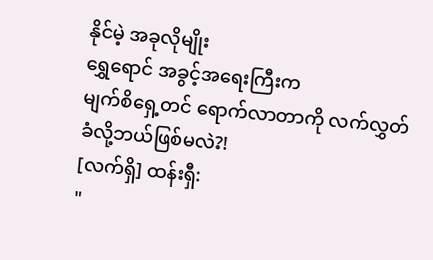နိုင်မဲ့ အခုလိုမျိုး
ရွှေရောင် အခွင့်အရေးကြီးက
မျက်စိရှေ့တင် ရောက်လာတာကို လက်လွှတ်ခံလို့ဘယ်ဖြစ်မလဲ?!
[လက်ရှိ] ထန်းရှီ:
"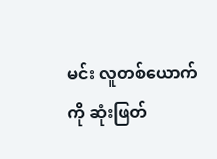မင်း လူတစ်ယောက်ကို ဆုံးဖြတ်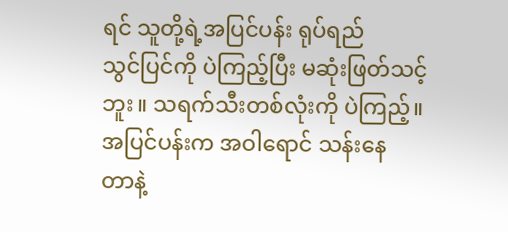ရင် သူတို့ရဲ့အပြင်ပန်း ရုပ်ရည်
သွင်ပြင်ကို ပဲကြည့်ပြီး မဆုံးဖြတ်သင့်ဘူး။ သရက်သီးတစ်လုံးကို ပဲကြည့်။
အပြင်ပန်းက အဝါရောင် သန်းနေ
တာနဲ့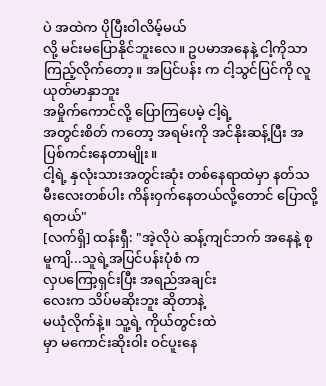ပဲ အထဲက ပိုပြီးဝါလိမ့်မယ်
လို့ မင်းမပြောနိုင်ဘူးလေ။ ဥပမာအနေနဲ့ ငါ့ကိုသာ ကြည့်လိုက်တော့။ အပြင်ပန်း က ငါ့သွင်ပြင်ကို လူယုတ်မာနှာဘူး
အမှိုက်ကောင်လို့ ပြောကြပေမဲ့ ငါ့ရဲ့
အတွင်းစိတ် ကတော့ အရမ်းကို အင်နိုးဆန့်ပြီး အပြစ်ကင်းနေတာမျိုး။
ငါ့ရဲ့ နှလုံးသားအတွင်းဆုံး တစ်နေရာထဲမှာ နတ်သမီးလေးတစ်ပါး ကိန်းဝှက်နေတယ်လို့တောင် ပြောလို့ရတယ်"
[လက်ရှိ] ထန်းရှီ: "အဲ့လိုပဲ ဆန့်ကျင်ဘက် အနေနဲ့ စုမူကျိ...သူရဲ့အပြင်ပန်းပုံစံ က
လှပကြော့ရှင်းပြီး အရည်အချင်း
လေးက သိပ်မဆိုးဘူး ဆိုတာနဲ့
မယုံလိုက်နဲ့။ သူ့ရဲ့ ကိုယ်တွင်းထဲ
မှာ မကောင်းဆိုးဝါး ဝင်ပူးနေ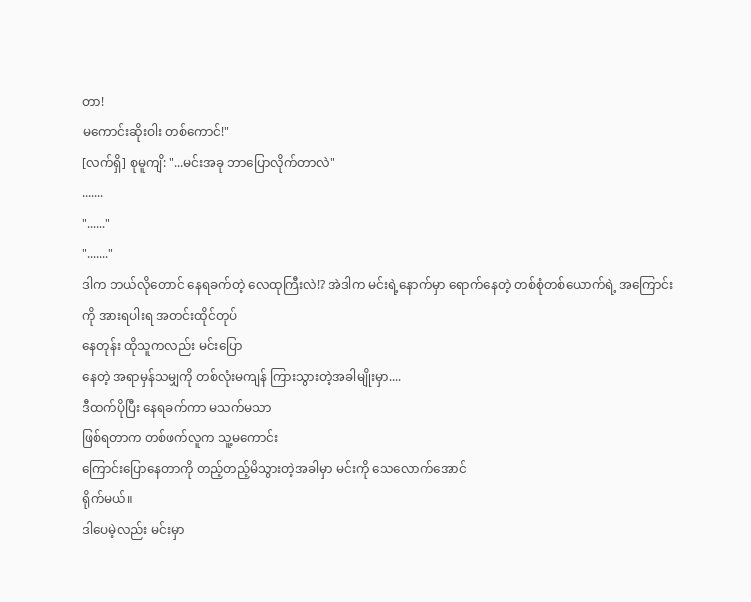တာ!
မကောင်းဆိုးဝါး တစ်ကောင်!"
[လက်ရှိ] စုမူကျိ: "...မင်းအခု ဘာပြောလိုက်တာလဲ"
.......
"......"
"......."
ဒါက ဘယ်လိုတောင် နေရခက်တဲ့ လေထုကြီးလဲ!? အဲဒါက မင်းရဲ့နောက်မှာ ရောက်နေတဲ့ တစ်စုံတစ်ယောက်ရဲ့ အကြောင်း
ကို အားရပါးရ အတင်းထိုင်တုပ်
နေတုန်း ထိုသူကလည်း မင်းပြော
နေတဲ့ အရာမှန်သမျှကို တစ်လုံးမကျန် ကြားသွားတဲ့အခါမျိုးမှာ....
ဒီထက်ပိုပြီး နေရခက်ကာ မသက်မသာ
ဖြစ်ရတာက တစ်ဖက်လူက သူ့မကောင်း
ကြောင်းပြောနေတာကို တည့်တည့်မိသွားတဲ့အခါမှာ မင်းကို သေလောက်အောင်
ရိုက်မယ်။
ဒါပေမဲ့လည်း မင်းမှာ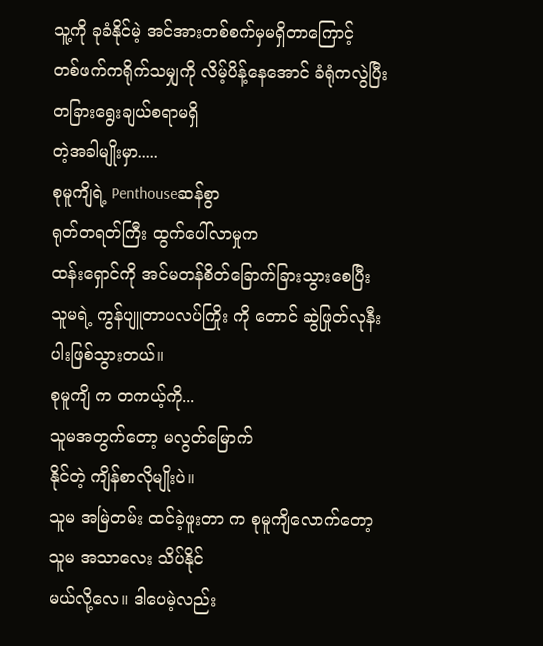သူ့ကို ခုခံနိုင်မဲ့ အင်အားတစ်စက်မှမရှိတာကြောင့်
တစ်ဖက်ကရိုက်သမျှကို လိမ့်ပိန့်နေအောင် ခံရုံကလွဲပြီး တခြားရွေးချယ်စရာမရှိ
တဲ့အခါမျိုးမှာ.....
စုမူကျိရဲ့ Penthouseဆန်စွာ
ရုတ်တရတ်ကြီး ထွက်ပေါ်လာမှုက
ထန်းရှောင်ကို အင်မတန်စိတ်ခြောက်ခြားသွားစေပြီး သူမရဲ့ ကွန်ပျူတာပလပ်ကြိုး ကို တောင် ဆွဲဖြုတ်လုနီးပါးဖြစ်သွားတယ်။
စုမူကျိ က တကယ့်ကို...
သူမအတွက်တော့ မလွတ်မြောက်
နိုင်တဲ့ ကျိန်စာလိုမျိုးပဲ။
သူမ အမြဲတမ်း ထင်ခဲ့ဖူးတာ က စုမူကျိလောက်တော့ သူမ အသာလေး သိပ်နိုင်
မယ်လို့လေ။ ဒါပေမဲ့လည်း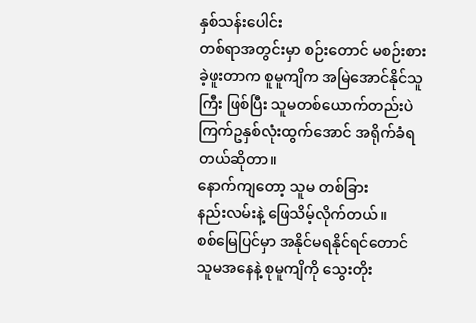နှစ်သန်းပေါင်း
တစ်ရာအတွင်းမှာ စဉ်းတောင် မစဉ်းစားခဲ့ဖူးတာက စူမူကျိက အမြဲအောင်နိုင်သူကြီး ဖြစ်ပြီး သူမတစ်ယောက်တည်းပဲ ကြက်ဥနှစ်လုံးထွက်အောင် အရိုက်ခံရတယ်ဆိုတာ။
နောက်ကျတော့ သူမ တစ်ခြား
နည်းလမ်းနဲ့ ဖြေသိမ့်လိုက်တယ်။
စစ်မြေပြင်မှာ အနိုင်မရနိုင်ရင်တောင် သူမအနေနဲ့ စုမူကျိကို သွေးတိုး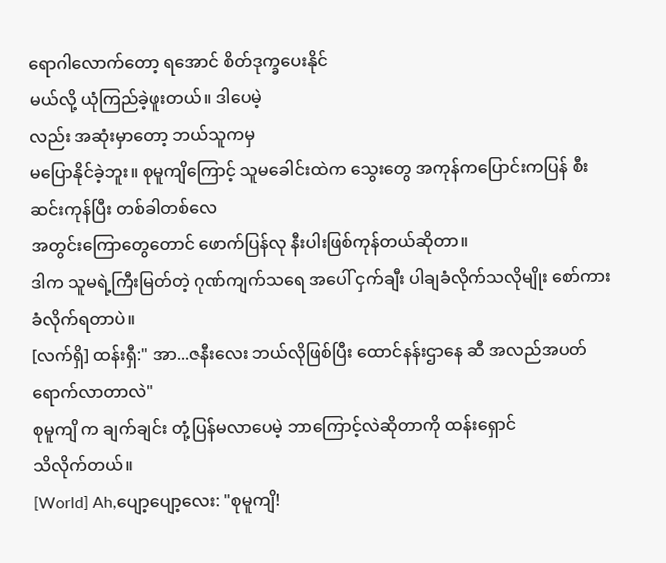ရောဂါလောက်တော့ ရအောင် စိတ်ဒုက္ခပေးနိုင်
မယ်လို့ ယုံကြည်ခဲ့ဖူးတယ်။ ဒါပေမဲ့
လည်း အဆုံးမှာတော့ ဘယ်သူကမှ
မပြောနိုင်ခဲ့ဘူး။ စုမူကျိကြောင့် သူမခေါင်းထဲက သွေးတွေ အကုန်ကပြောင်းကပြန် စီးဆင်းကုန်ပြီး တစ်ခါတစ်လေ
အတွင်းကြောတွေတောင် ဖောက်ပြန်လု နီးပါးဖြစ်ကုန်တယ်ဆိုတာ။
ဒါက သူမရဲ့ကြီးမြတ်တဲ့ ဂုဏ်ကျက်သရေ အပေါ် ငှက်ချီး ပါချခံလိုက်သလိုမျိုး စော်ကားခံလိုက်ရတာပဲ။
[လက်ရှိ] ထန်းရှီ:" အာ...ဇနီးလေး ဘယ်လိုဖြစ်ပြီး ထောင်နန်းဌာနေ ဆီ အလည်အပတ် ရောက်လာတာလဲ"
စုမူကျိ က ချက်ချင်း တုံ့ပြန်မလာပေမဲ့ ဘာကြောင့်လဲဆိုတာကို ထန်းရှောင်
သိလိုက်တယ်။
[World] Ah,ပျော့ပျော့လေး: "စုမူကျိ!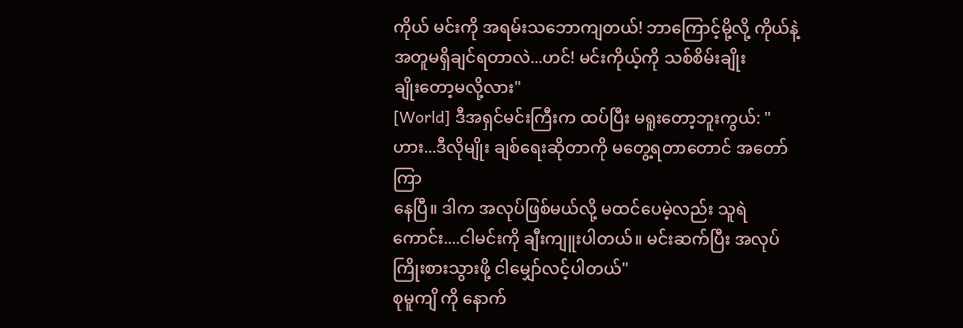ကိုယ် မင်းကို အရမ်းသဘောကျတယ်! ဘာကြောင့်မို့လို့ ကိုယ်နဲ့ အတူမရှိချင်ရတာလဲ...ဟင်! မင်းကိုယ့်ကို သစ်စိမ်းချိုး
ချိုးတော့မလို့လား"
[World] ဒီအရှင်မင်းကြီးက ထပ်ပြီး မရူးတော့ဘူးကွယ်: "ဟား...ဒီလိုမျိုး ချစ်ရေးဆိုတာကို မတွေ့ရတာတောင် အတော်ကြာ
နေပြီ။ ဒါက အလုပ်ဖြစ်မယ်လို့ မထင်ပေမဲ့လည်း သူရဲကောင်း....ငါမင်းကို ချီးကျူးပါတယ်။ မင်းဆက်ပြီး အလုပ်
ကြိုးစားသွားဖို့ ငါမျှော်လင့်ပါတယ်"
စုမူကျိ ကို နောက်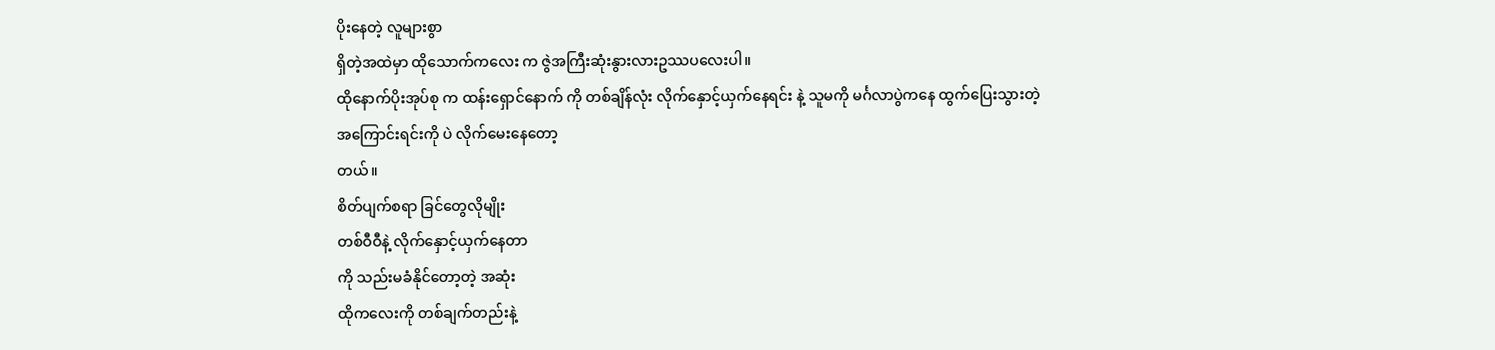ပိုးနေတဲ့ လူများစွာ
ရှိတဲ့အထဲမှာ ထိုသောက်ကလေး က ဇွဲအကြီးဆုံးနွားလားဥဿပလေးပါ။
ထိုနောက်ပိုးအုပ်စု က ထန်းရှောင်နောက် ကို တစ်ချိန်လုံး လိုက်နှောင့်ယှက်နေရင်း နဲ့ သူမကို မင်္ဂလာပွဲကနေ ထွက်ပြေးသွားတဲ့
အကြောင်းရင်းကို ပဲ လိုက်မေးနေတော့
တယ်။
စိတ်ပျက်စရာ ခြင်တွေလိုမျိုး
တစ်ဝီဝီနဲ့ လိုက်နှောင့်ယှက်နေတာ
ကို သည်းမခံနိုင်တော့တဲ့ အဆုံး
ထိုကလေးကို တစ်ချက်တည်းနဲ့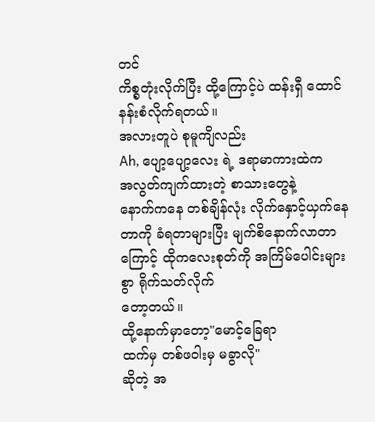တင်
ကိစ္စတုံးလိုက်ပြီး ထို့ကြောင့်ပဲ ထန်းရှီ ထောင်နန်းစံလိုက်ရတယ်။
အလားတူပဲ စုမူကျိလည်း
Ah, ပျော့ပျော့လေး ရဲ့ ဒရာမာကားထဲက
အလွတ်ကျက်ထားတဲ့ စာသားတွေနဲ့
နောက်ကနေ တစ်ချိန်လုံး လိုက်နှောင့်ယှက်နေတာကို ခံရတာများပြီး မျက်စိနောက်လာတာကြောင့် ထိုကလေးစုတ်ကို အကြိမ်ပေါင်းများစွာ ရိုက်သတ်လိုက်
တော့တယ်။
ထို့နောက်မှာတော့"မောင့်ခြေရာ
ထက်မှ တစ်ဖဝါးမှ မခွာလို"
ဆိုတဲ့ အ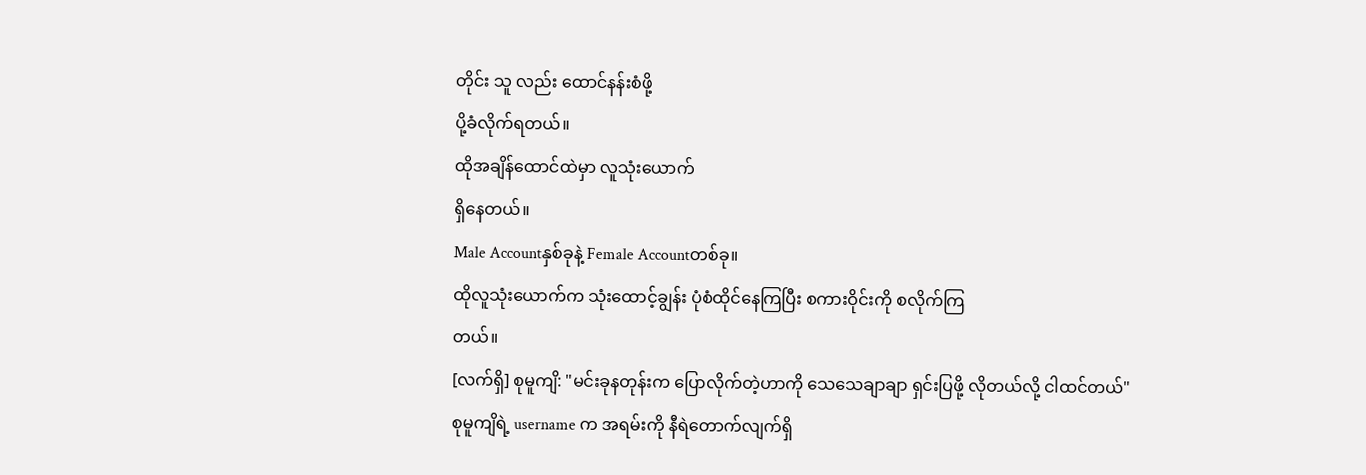တိုင်း သူ လည်း ထောင်နန်းစံဖို့
ပို့ခံလိုက်ရတယ်။
ထိုအချိန်ထောင်ထဲမှာ လူသုံးယောက်
ရှိနေတယ်။
Male Accountနှစ်ခုနဲ့ Female Accountတစ်ခု။
ထိုလူသုံးယောက်က သုံးထောင့်ချွန်း ပုံစံထိုင်နေကြပြီး စကားဝိုင်းကို စလိုက်ကြ
တယ်။
[လက်ရှိ] စုမူကျိ: "မင်းခုနတုန်းက ပြောလိုက်တဲ့ဟာကို သေသေချာချာ ရှင်းပြဖို့ လိုတယ်လို့ ငါထင်တယ်"
စုမူကျိရဲ့ username က အရမ်းကို နီရဲတောက်လျက်ရှိ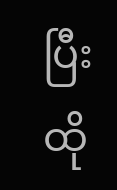ပြီး ထို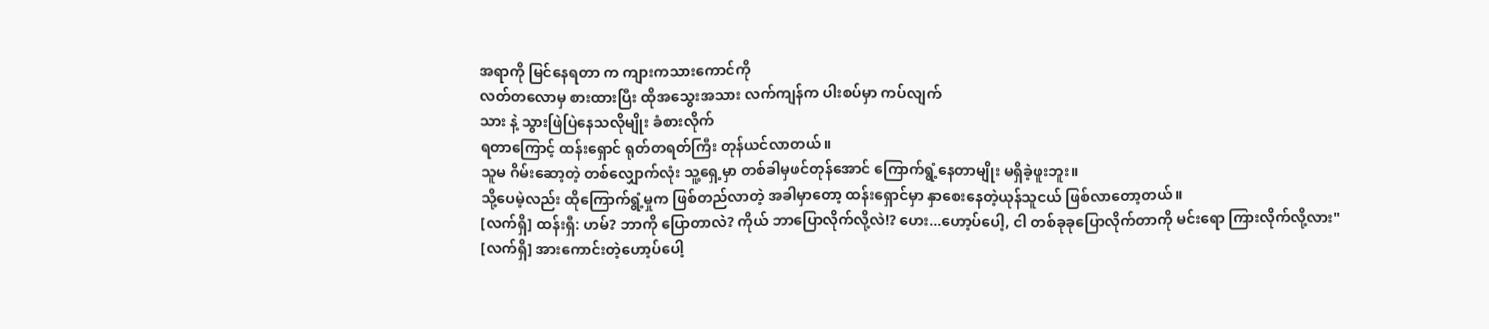အရာကို မြင်နေရတာ က ကျားကသားကောင်ကို
လတ်တလောမှ စားထားပြီး ထိုအသွေးအသား လက်ကျန်က ပါးစပ်မှာ ကပ်လျက်
သား နဲ့ သွားဖြဲပြဲနေသလိုမျိုး ခံစားလိုက်
ရတာကြောင့် ထန်းရှောင် ရုတ်တရတ်ကြီး တုန်ယင်လာတယ်။
သူမ ဂိမ်းဆော့တဲ့ တစ်လျှောက်လုံး သူ့ရှေ့မှာ တစ်ခါမှဖင်တုန်အောင် ကြောက်ရွံ့နေတာမျိုး မရှိခဲ့ဖူးဘူး။
သို့ပေမဲ့လည်း ထိုကြောက်ရွံ့မှုက ဖြစ်တည်လာတဲ့ အခါမှာတော့ ထန်းရှောင်မှာ နှာစေးနေတဲ့ယုန်သူငယ် ဖြစ်လာတော့တယ်။
[လက်ရှိ] ထန်းရှီ: ဟမ်? ဘာကို ပြောတာလဲ? ကိုယ် ဘာပြောလိုက်လို့လဲ!? ဟေး...ဟော့ပ်ပေါ့, ငါ တစ်ခုခုပြောလိုက်တာကို မင်းရော ကြားလိုက်လို့လား"
[လက်ရှိ] အားကောင်းတဲ့ဟော့ပ်ပေါ့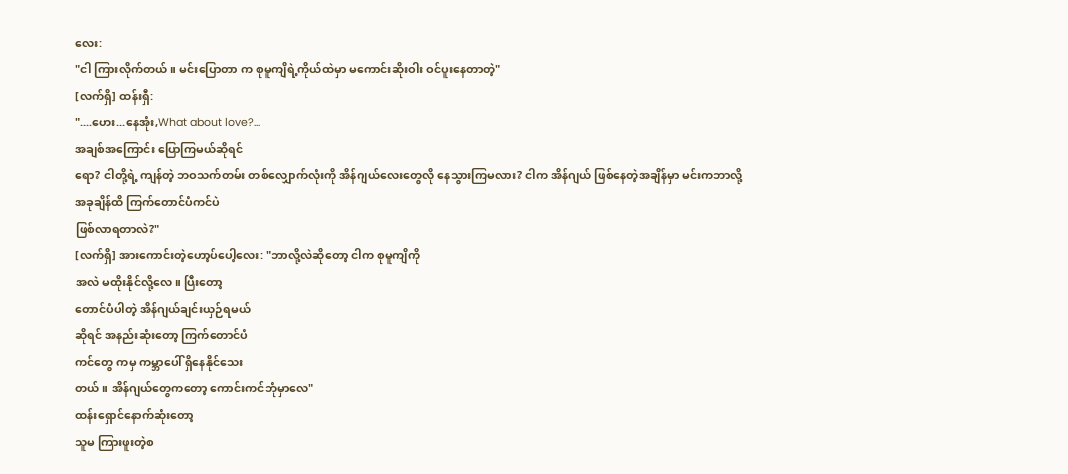လေး:
"ငါ ကြားလိုက်တယ်။ မင်းပြောတာ က စုမူကျိရဲ့ကိုယ်ထဲမှာ မကောင်းဆိုးဝါး ဝင်ပူးနေတာတဲ့"
[လက်ရှိ] ထန်းရှီ:
"....ဟေး...နေအုံး,What about love?...
အချစ်အကြောင်း ပြောကြမယ်ဆိုရင်
ရော? ငါတို့ရဲ့ ကျန်တဲ့ ဘဝသက်တမ်း တစ်လျှောက်လုံးကို အိန်ဂျယ်လေးတွေလို နေသွားကြမလား? ငါက အိန်ဂျယ် ဖြစ်နေတဲ့အချိန်မှာ မင်းကဘာလို့
အခုချိန်ထိ ကြက်တောင်ပံကင်ပဲ
ဖြစ်လာရတာလဲ?"
[လက်ရှိ] အားကောင်းတဲ့ဟော့ပ်ပေါ့လေး: "ဘာလို့လဲဆိုတော့ ငါက စုမူကျိကို
အလဲ မထိုးနိုင်လို့လေ။ ပြီးတော့
တောင်ပံပါတဲ့ အိန်ဂျယ်ချင်းယှဉ်ရမယ်
ဆိုရင် အနည်းဆုံးတော့ ကြက်တောင်ပံ
ကင်တွေ ကမှ ကမ္ဘာပေါ် ရှိနေနိုင်သေး
တယ်။ အိန်ဂျယ်တွေကတော့ ကောင်းကင်ဘုံမှာလေ"
ထန်းရှောင်နောက်ဆုံးတော့
သူမ ကြားဖူးတဲ့စ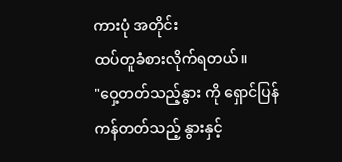ကားပုံ အတိုင်း
ထပ်တူခံစားလိုက်ရတယ်။
"ဝှေ့တတ်သည့်နွား ကို ရှောင်ပြန်
ကန်တတ်သည့် နွားနှင့်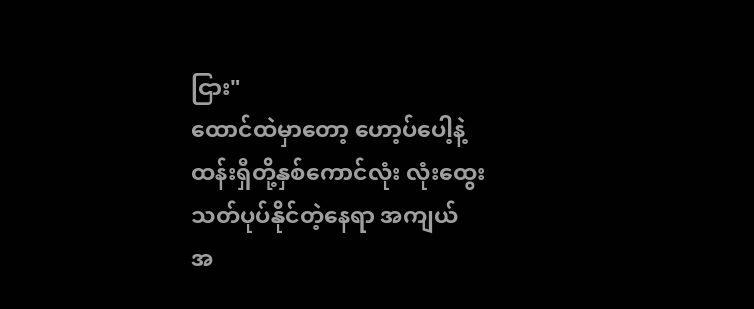ငြား"
ထောင်ထဲမှာတော့ ဟော့ပ်ပေါ့နဲ့
ထန်းရှီတို့နှစ်ကောင်လုံး လုံးထွေး
သတ်ပုပ်နိုင်တဲ့နေရာ အကျယ်
အ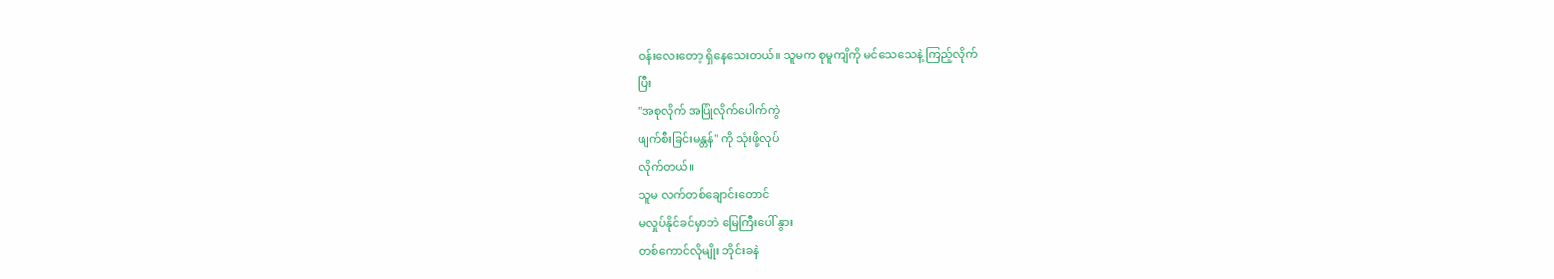ဝန်းလေးတော့ ရှိနေသေးတယ်။ သူမက စုမူကျိကို မင်သေသေနဲ့ ကြည့်လိုက်
ပြီး
"အစုလိုက် အပြုံလိုက်ပေါက်ကွဲ
ဖျက်စီးခြင်းမန္တန်" ကို သုံးဖို့လုပ်
လိုက်တယ်။
သူမ လက်တစ်ချောင်းတောင်
မလှုပ်နိုင်ခင်မှာဘဲ မြေကြီးပေါ် နွား
တစ်ကောင်လိုမျိုး ဘိုင်းခနဲ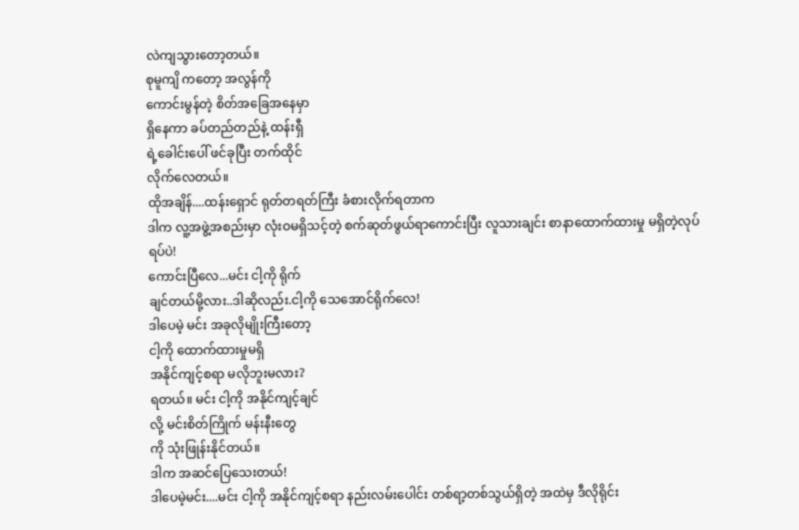လဲကျသွားတော့တယ်။
စုမူကျိ ကတော့ အလွန်ကို
ကောင်းမွန်တဲ့ စိတ်အခြေအနေမှာ
ရှိနေကာ ခပ်တည်တည်နဲ့ ထန်းရှီ
ရဲ့ခေါင်းပေါ် ဖင်ခုပြီး တက်ထိုင်
လိုက်လေတယ်။
ထိုအချိန်....ထန်းရှောင် ရုတ်တရတ်ကြီး ခံစားလိုက်ရတာက
ဒါက လူ့အဖွဲ့အစည်းမှာ လုံးဝမရှိသင့်တဲ့ စက်ဆုတ်ဖွယ်ရာကောင်းပြီး လူသားချင်း စာနာထောက်ထားမှု မရှိတဲ့လုပ်ရပ်ပဲ!
ကောင်းပြီလေ...မင်း ငါ့ကို ရိုက်
ချင်တယ်မို့လား..ဒါဆိုလည်း.ငါ့ကို သေအောင်ရိုက်လေ!
ဒါပေမဲ့ မင်း အခုလိုမျိုးကြီးတော့
ငါ့ကို ထောက်ထားမှုမရှိ
အနိုင်ကျင့်စရာ မလိုဘူးမလား?
ရတယ်။ မင်း ငါ့ကို အနိုင်ကျင့်ချင်
လို့ မင်းစိတ်ကြိုက် မန်းနီးတွေ
ကို သုံးဖြုန်းနိုင်တယ်။
ဒါက အဆင်ပြေသေးတယ်!
ဒါပေမဲ့မင်း....မင်း ငါ့ကို အနိုင်ကျင့်စရာ နည်းလမ်းပေါင်း တစ်ရာ့တစ်သွယ်ရှိတဲ့ အထဲမှ ဒီလိုရိုင်း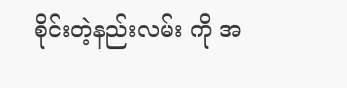စိုင်းတဲ့နည်းလမ်း ကို အ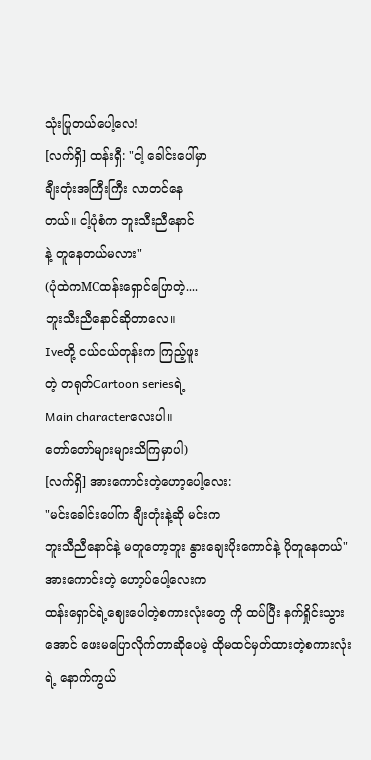သုံးပြုတယ်ပေါ့လေ!
[လက်ရှိ] ထန်းရှီ: "ငါ့ ခေါင်းပေါ်မှာ
ချီးတုံးအကြီးကြီး လာတင်နေ
တယ်။ ငါ့ပုံစံက ဘူးသီးညီနောင်
နဲ့ တူနေတယ်မလား"
(ပုံထဲကMCထန်းရှောင်ပြောတဲ့....
ဘူးသီးညီနောင်ဆိုတာလေ။
Iveတို့ ငယ်ငယ်တုန်းက ကြည့်ဖူး
တဲ့ တရုတ်Cartoon seriesရဲ့
Main characterလေးပါ။
တော်တော်များများသိကြမှာပါ)
[လက်ရှိ] အားကောင်းတဲ့ဟော့ပေါ့လေး:
"မင်းခေါင်းပေါ်က ချီးတုံးနဲ့ဆို မင်းက
ဘူးသီညီနောင်နဲ့ မတူတော့ဘူး နွားချေးပိုးကောင်နဲ့ ပိုတူနေတယ်"
အားကောင်းတဲ့ ဟော့ပ်ပေါ့လေးက
ထန်းရှောင်ရဲ့ဈေးပေါတဲ့စကားလုံးတွေ ကို ထပ်ပြီး နက်ရှိုင်းသွားအောင် ဖေးမပြောလိုက်တာဆိုပေမဲ့ ထိုမထင်မှတ်ထားတဲ့စကားလုံးရဲ့ နောက်ကွယ်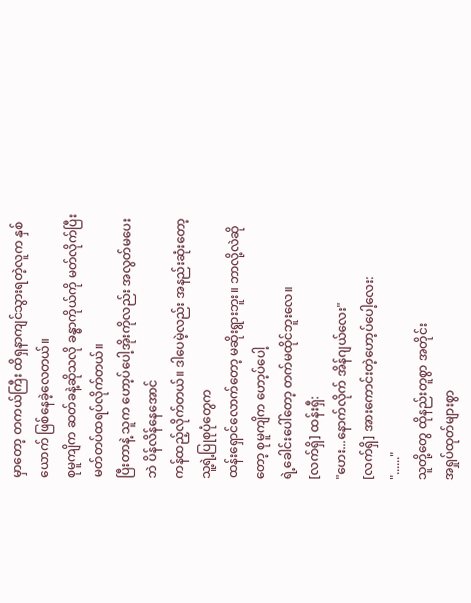မှာတော့ တကယ်ကြီး ထိရှနာကျင်သွားရတဲ့လူက နှစ်ယောက် ဖြစ်နေခဲ့လေတယ်။
စုမူကျိက ဆတ်ခနဲ့ဆိုသလို ခန္ဓာကိုယ်ကို မတ်လိုက်ပြီး မတ်တပ်ထရပ်လိုက်တယ်။
ပြီးတာနဲ့ သူက ဟော့ပ်ပေါ့အိုးကိုလည်း အလွတ်မပေးဘဲ ပိန်လိန်နေအောင်
ကန်ထည့်လိုက်တယ်။ ဒါပေမဲ့လည်း အနည်းဆုံးတော့ သူ့ရဲ့ပြုစုပုံတွေက
ထန်းရှောင်လောက်တော့ မဆိုးရွားဘူး။ ဘာလို့လဲဆိုတော့ စုမူကျိက ဟော့ပ်ပေါ့
ရဲ့ခေါင်းပေါ်တော့ တက်မထိုင်ဘူးလေ။
[လက်ရှိ] ထန်းရှီ:
"ဟေး...နောက်လိုက် အိန်ဂျယ်လေး"
[လက်ရှိ] အားကောင်းတဲ့ဟော့ပ်ပေါ့လေး:
"......"
သူတို့တွေ ထိုနည်းတူစွာ အတိုင်း
အရှုပ်ထုတ်များစွာ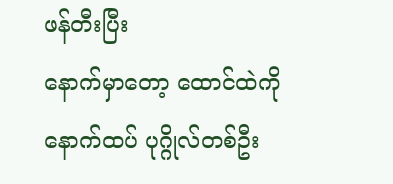ဖန်တီးပြီး
နောက်မှာတော့ ထောင်ထဲကို နောက်ထပ် ပုဂ္ဂိုလ်တစ်ဦး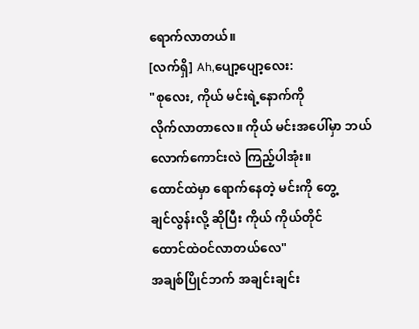ရောက်လာတယ်။
[လက်ရှိ] Ah,ပျော့ပျော့လေး:
"စုလေး, ကိုယ် မင်းရဲ့နောက်ကို
လိုက်လာတာလေ။ ကိုယ် မင်းအပေါ်မှာ ဘယ်လောက်ကောင်းလဲ ကြည့်ပါအုံး။
ထောင်ထဲမှာ ရောက်နေတဲ့ မင်းကို တွေ့
ချင်လွန်းလို့ ဆိုပြီး ကိုယ် ကိုယ်တိုင်
ထောင်ထဲဝင်လာတယ်လေ"
အချစ်ပြိုင်ဘက် အချင်းချင်း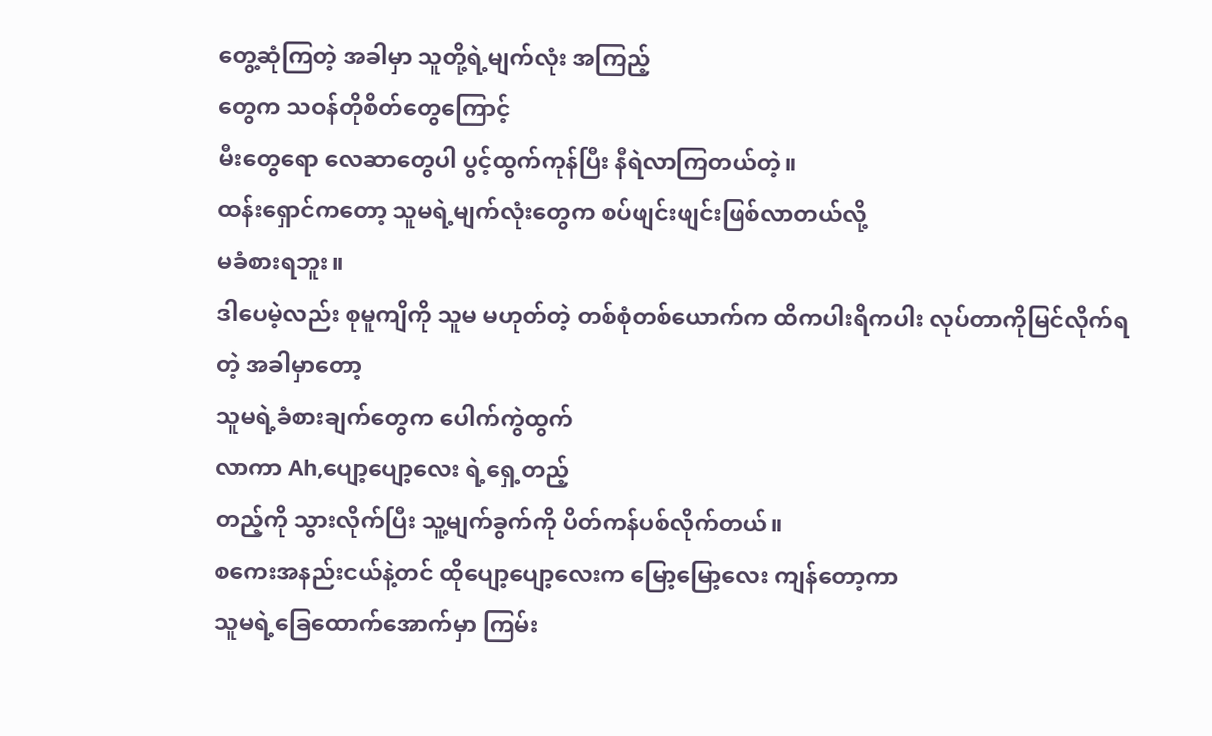တွေ့ဆုံကြတဲ့ အခါမှာ သူတို့ရဲ့မျက်လုံး အကြည့်
တွေက သဝန်တိုစိတ်တွေကြောင့်
မီးတွေရော လေဆာတွေပါ ပွင့်ထွက်ကုန်ပြီး နီရဲလာကြတယ်တဲ့။
ထန်းရှောင်ကတော့ သူမရဲ့မျက်လုံးတွေက စပ်ဖျင်းဖျင်းဖြစ်လာတယ်လို့
မခံစားရဘူး။
ဒါပေမဲ့လည်း စုမူကျိကို သူမ မဟုတ်တဲ့ တစ်စုံတစ်ယောက်က ထိကပါးရိကပါး လုပ်တာကိုမြင်လိုက်ရတဲ့ အခါမှာတော့
သူမရဲ့ခံစားချက်တွေက ပေါက်ကွဲထွက်
လာကာ Ah,ပျော့ပျော့လေး ရဲ့ရှေ့တည့်
တည့်ကို သွားလိုက်ပြီး သူ့မျက်ခွက်ကို ပိတ်ကန်ပစ်လိုက်တယ်။
စကေးအနည်းငယ်နဲ့တင် ထိုပျော့ပျော့လေးက မြော့မြော့လေး ကျန်တော့ကာ
သူမရဲ့ခြေထောက်အောက်မှာ ကြမ်း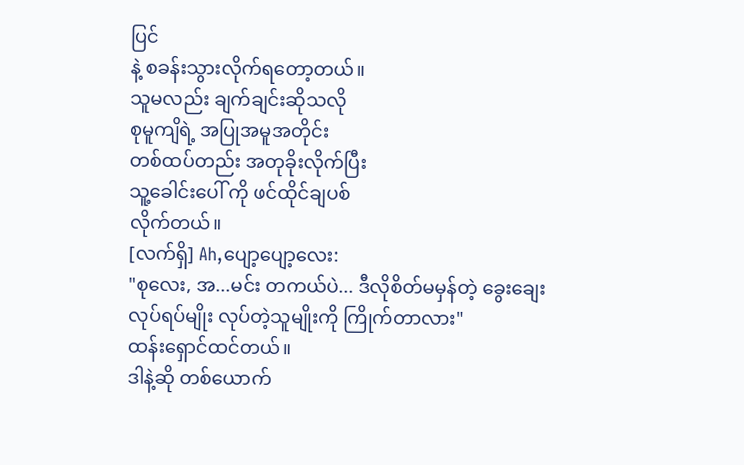ပြင်
နဲ့ စခန်းသွားလိုက်ရတော့တယ်။
သူမလည်း ချက်ချင်းဆိုသလို
စုမူကျိရဲ့ အပြုအမူအတိုင်း
တစ်ထပ်တည်း အတုခိုးလိုက်ပြီး
သူ့ခေါင်းပေါ် ကို ဖင်ထိုင်ချပစ်
လိုက်တယ်။
[လက်ရှိ] Ah,ပျော့ပျော့လေး:
"စုလေး, အ...မင်း တကယ်ပဲ... ဒီလိုစိတ်မမှန်တဲ့ ခွေးချေးလုပ်ရပ်မျိုး လုပ်တဲ့သူမျိုးကို ကြိုက်တာလား"
ထန်းရှောင်ထင်တယ်။
ဒါနဲ့ဆို တစ်ယောက်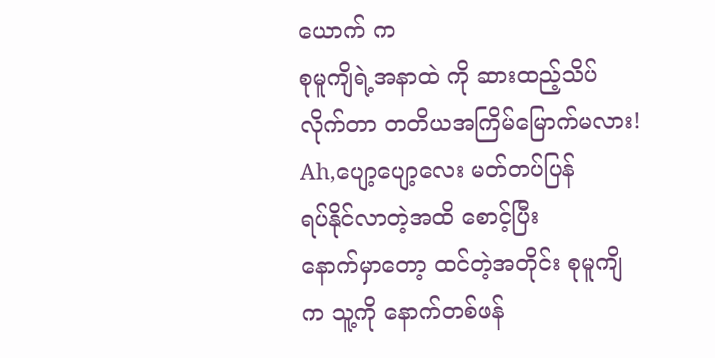ယောက် က
စုမူကျိရဲ့အနာထဲ ကို ဆားထည့်သိပ်
လိုက်တာ တတိယအကြိမ်မြောက်မလား!
Ah,ပျော့ပျော့လေး မတ်တပ်ပြန်
ရပ်နိုင်လာတဲ့အထိ စောင့်ပြီး
နောက်မှာတော့ ထင်တဲ့အတိုင်း စုမူကျိ
က သူ့ကို နောက်တစ်ဖန်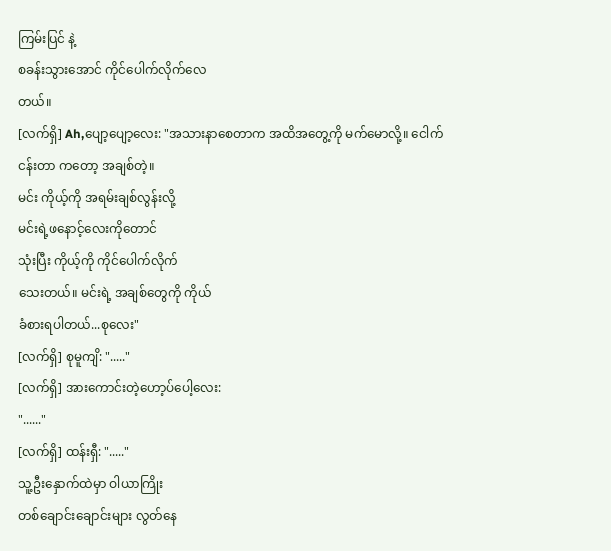ကြမ်းပြင် နဲ့
စခန်းသွားအောင် ကိုင်ပေါက်လိုက်လေ
တယ်။
[လက်ရှိ] Ah,ပျော့ပျော့လေး: "အသားနာစေတာက အထိအတွေ့ကို မက်မောလို့။ ငေါက်ငန်းတာ ကတော့ အချစ်တဲ့။
မင်း ကိုယ့်ကို အရမ်းချစ်လွန်းလို့
မင်းရဲ့ဖနောင့်လေးကိုတောင်
သုံးပြီး ကိုယ့်ကို ကိုင်ပေါက်လိုက်
သေးတယ်။ မင်းရဲ့ အချစ်တွေကို ကိုယ်
ခံစားရပါတယ်...စုလေး"
[လက်ရှိ] စုမူကျိ: "....."
[လက်ရှိ] အားကောင်းတဲ့ဟော့ပ်ပေါ့လေး:
"......"
[လက်ရှိ] ထန်းရှီ: "....."
သူ့ဦးနှောက်ထဲမှာ ဝါယာကြိုး
တစ်ချောင်းချောင်းများ လွတ်နေ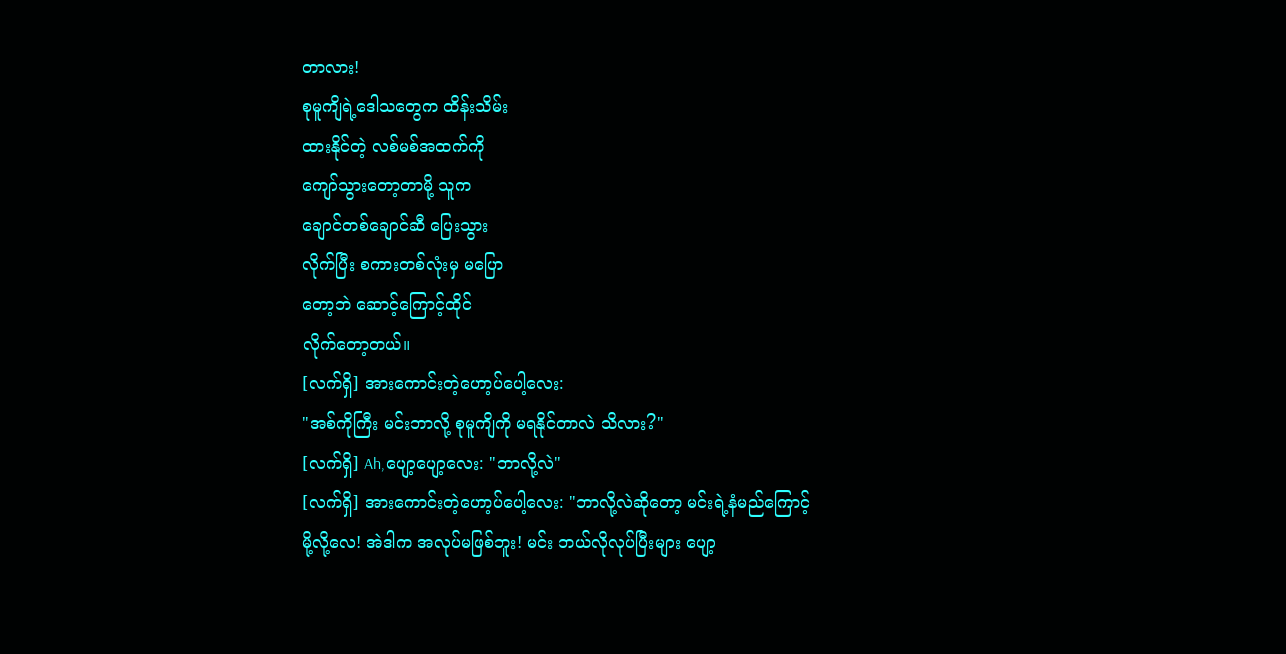တာလား!
စုမူကျိရဲ့ဒေါသတွေက ထိန်းသိမ်း
ထားနိုင်တဲ့ လစ်မစ်အထက်ကို
ကျော်သွားတော့တာမို့ သူက
ချောင်တစ်ချောင်ဆီ ပြေးသွား
လိုက်ပြီး စကားတစ်လုံးမှ မပြော
တော့ဘဲ ဆောင့်ကြောင့်ထိုင်
လိုက်တော့တယ်။
[လက်ရှိ] အားကောင်းတဲ့ဟော့ပ်ပေါ့လေး:
"အစ်ကိုကြီး မင်းဘာလို့ စုမူကျိကို မရနိုင်တာလဲ သိလား?"
[လက်ရှိ] Ah,ပျော့ပျော့လေး: "ဘာလို့လဲ"
[လက်ရှိ] အားကောင်းတဲ့ဟော့ပ်ပေါ့လေး: "ဘာလို့လဲဆိုတော့ မင်းရဲ့နံမည်ကြောင့်
မို့လို့လေ! အဲဒါက အလုပ်မဖြစ်ဘူး! မင်း ဘယ်လိုလုပ်ပြီးများ ပျော့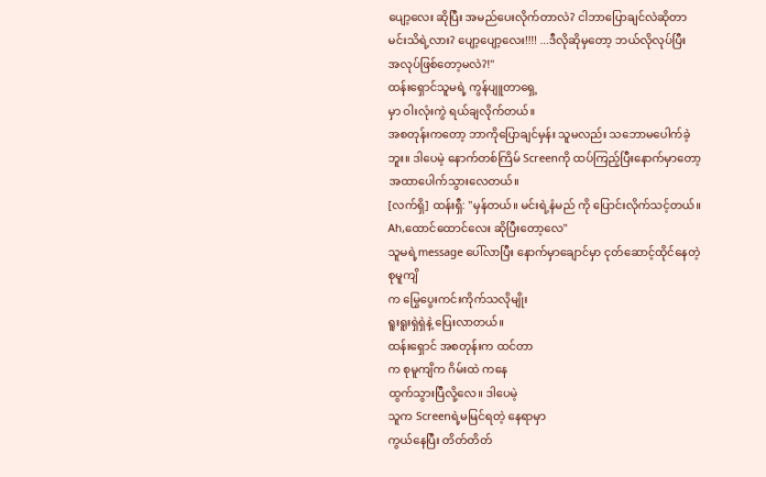ပျော့လေး ဆိုပြီး အမည်ပေးလိုက်တာလဲ? ငါဘာပြောချင်လဲဆိုတာ မင်းသိရဲ့လား? ပျော့ပျော့လေး!!!! ...ဒီလိုဆိုမှတော့ ဘယ်လိုလုပ်ပြီး
အလုပ်ဖြစ်တော့မလဲ?!"
ထန်းရှောင်သူမရဲ့ ကွန်ပျူတာရှေ့
မှာ ဝါးလုံးကွဲ ရယ်ချလိုက်တယ်။
အစတုန်းကတော့ ဘာကိုပြောချင်မှန်း သူမလည်း သဘောမပေါက်ခဲ့ဘူး။ ဒါပေမဲ့ နောက်တစ်ကြိမ် Screenကို ထပ်ကြည့်ပြီးနောက်မှာတော့ အထာပေါက်သွားလေတယ်။
[လက်ရှိ] ထန်းရှီ: "မှန်တယ်။ မင်းရဲ့နံမည် ကို ပြောင်းလိုက်သင့်တယ်။
Ah,ထောင်ထောင်လေး ဆိုပြီးတော့လေ"
သူမရဲ့message ပေါ်လာပြီး နောက်မှာချောင်မှာ ငုတ်ဆောင့်ထိုင်နေတဲ့ စုမူကျိ
က မြွေပွေးကင်းကိုက်သလိုမျိုး
ရူးရူးရှဲရှဲနဲ့ ပြေးလာတယ်။
ထန်းရှောင် အစတုန်းက ထင်တာ
က စုမူကျိက ဂိမ်းထဲ ကနေ
ထွက်သွားပြီလို့လေ။ ဒါပေမဲ့
သူက Screenရဲ့မမြင်ရတဲ့ နေရာမှာ
ကွယ်နေပြီး တိတ်တိတ်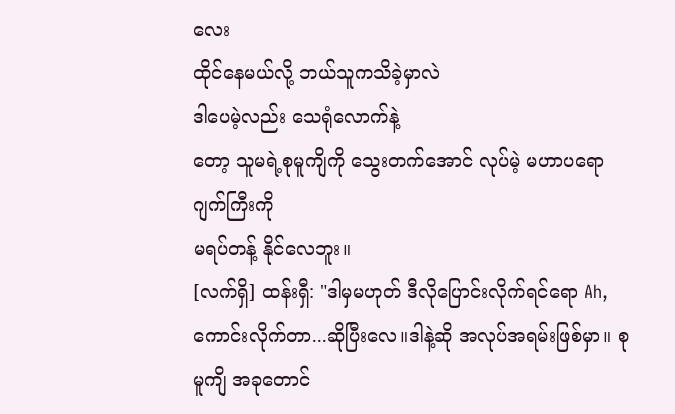လေး
ထိုင်နေမယ်လို့ ဘယ်သူကသိခဲ့မှာလဲ
ဒါပေမဲ့လည်း သေရုံလောက်နဲ့
တော့ သူမရဲ့စုမူကျိကို သွေးတက်အောင် လုပ်မဲ့ မဟာပရောဂျက်ကြီးကို
မရပ်တန့် နိုင်လေဘူး။
[လက်ရှိ] ထန်းရှီ: "ဒါမှမဟုတ် ဒီလိုပြောင်းလိုက်ရင်ရော Ah,ကောင်းလိုက်တာ...ဆိုပြီးလေ။ဒါနဲ့ဆို အလုပ်အရမ်းဖြစ်မှာ။ စုမူကျိ အခုတောင်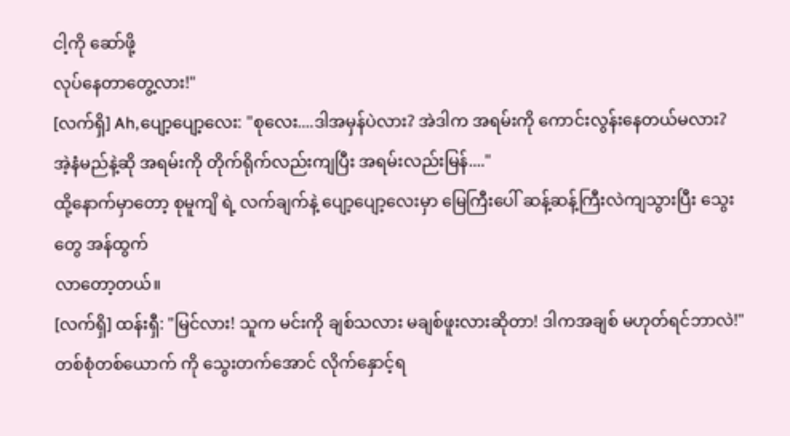ငါ့ကို ဆော်ဖို့
လုပ်နေတာတွေ့လား!"
[လက်ရှိ] Ah,ပျော့ပျော့လေး: "စုလေး....ဒါအမှန်ပဲလား? အဲဒါက အရမ်းကို ကောင်းလွန်းနေတယ်မလား? အဲ့နံမည်နဲ့ဆို အရမ်းကို တိုက်ရိုက်လည်းကျပြီး အရမ်းလည်းမြန်...."
ထို့နောက်မှာတော့ စုမူကျိ ရဲ့ လက်ချက်နဲ့ ပျော့ပျော့လေးမှာ မြေကြီးပေါ် ဆန့်ဆန့်ကြီးလဲကျသွားပြီး သွေးတွေ အန်ထွက်
လာတော့တယ်။
[လက်ရှိ] ထန်းရှီ: "မြင်လား! သူက မင်းကို ချစ်သလား မချစ်ဖူးလားဆိုတာ! ဒါကအချစ် မဟုတ်ရင်ဘာလဲ!"
တစ်စုံတစ်ယောက် ကို သွေးတက်အောင် လိုက်နှောင့်ရ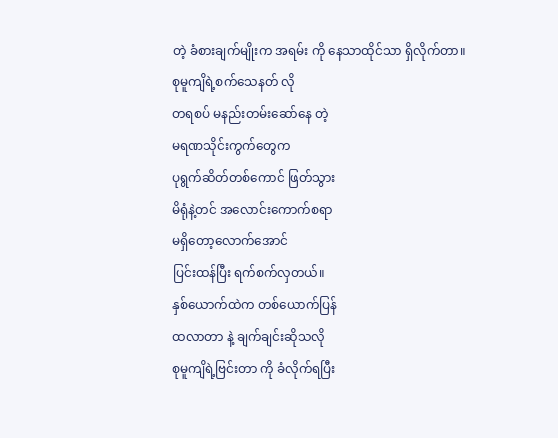တဲ့ ခံစားချက်မျိုးက အရမ်း ကို နေသာထိုင်သာ ရှိလိုက်တာ။
စုမူကျိရဲ့စက်သေနတ် လို
တရစပ် မနည်းတမ်းဆော်နေ တဲ့
မရဏသိုင်းကွက်တွေက
ပုရွက်ဆိတ်တစ်ကောင် ဖြတ်သွား
မိရုံနဲ့တင် အလောင်းကောက်စရာ
မရှိတော့လောက်အောင်
ပြင်းထန်ပြီး ရက်စက်လှတယ်။
နှစ်ယောက်ထဲက တစ်ယောက်ပြန်
ထလာတာ နဲ့ ချက်ချင်းဆိုသလို
စုမူကျိရဲ့ဗြင်းတာ ကို ခံလိုက်ရပြီး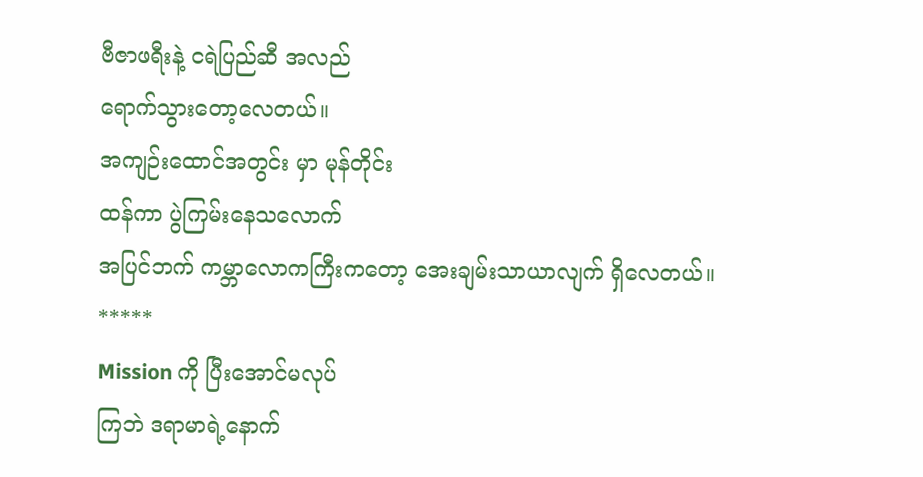ဗီဇာဖရီးနဲ့ ငရဲပြည်ဆီ အလည်
ရောက်သွားတော့လေတယ်။
အကျဉ်းထောင်အတွင်း မှာ မုန်တိုင်း
ထန်ကာ ပွဲကြမ်းနေသလောက်
အပြင်ဘက် ကမ္ဘာလောကကြီးကတော့ အေးချမ်းသာယာလျက် ရှိလေတယ်။
*****
Mission ကို ပြီးအောင်မလုပ်
ကြဘဲ ဒရာမာရဲ့နောက်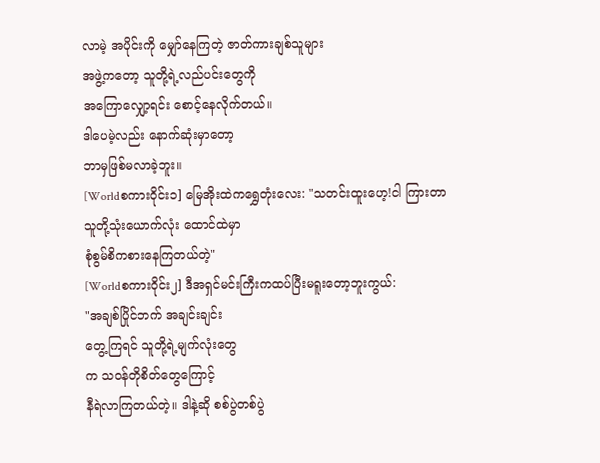လာမဲ့ အပိုင်းကို မျှော်နေကြတဲ့ ဇာတ်ကားချစ်သူများ
အဖွဲ့ကတော့ သူတို့ရဲ့လည်ပင်းတွေကို
အကြောလျှော့ရင်း စောင့်နေလိုက်တယ်။
ဒါပေမဲ့လည်း နောက်ဆုံးမှာတော့
ဘာမှဖြစ်မလာခဲ့ဘူး။
[Worldစကားဝိုင်း၁] မြေအိုးထဲကရွှေတုံးလေး: "သတင်းထူးဟေ့!ငါ ကြားတာ
သူတို့သုံးယောက်လုံး ထောင်ထဲမှာ
စုံစွမ်စိကစားနေကြတယ်တဲ့"
[Worldစကားဝိုင်း၂] ဒီအရှင်မင်းကြီးကထပ်ပြီးမရူးတော့ဘူးကွယ်:
"အချစ်ပြိုင်ဘက် အချင်းချင်း
တွေ့ကြရင် သူတို့ရဲ့မျက်လုံးတွေ
က သဝန်တိုစိတ်တွေကြောင့်
နီရဲလာကြတယ်တဲ့။ ဒါနဲ့ဆို စစ်ပွဲတစ်ပွဲ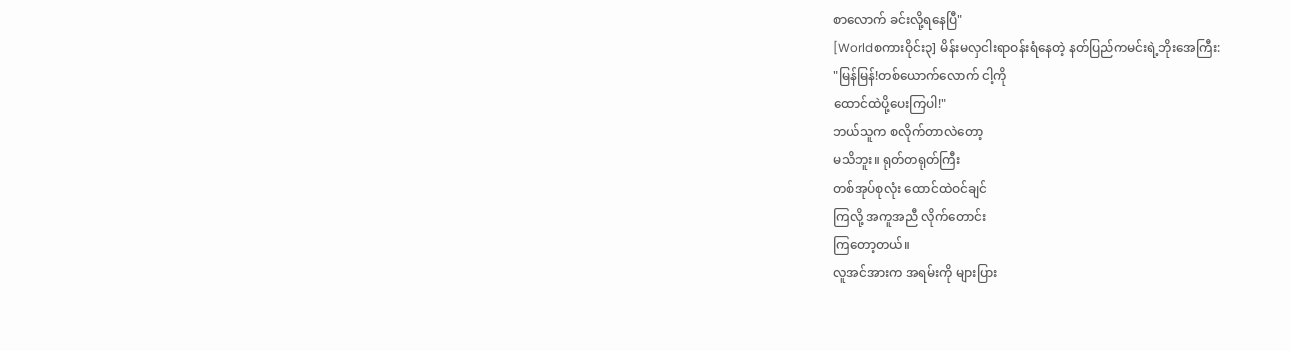စာလောက် ခင်းလို့ရနေပြီ"
[Worldစကားဝိုင်း၃] မိန်းမလှငါးရာဝန်းရံနေတဲ့ နတ်ပြည်ကမင်းရဲ့ဘိုးအေကြီး:
"မြန်မြန်!တစ်ယောက်လောက် ငါ့ကို
ထောင်ထဲပို့ပေးကြပါ!"
ဘယ်သူက စလိုက်တာလဲတော့
မသိဘူး။ ရုတ်တရုတ်ကြီး
တစ်အုပ်စုလုံး ထောင်ထဲဝင်ချင်
ကြလို့ အကူအညီ လိုက်တောင်း
ကြတော့တယ်။
လူအင်အားက အရမ်းကို များပြား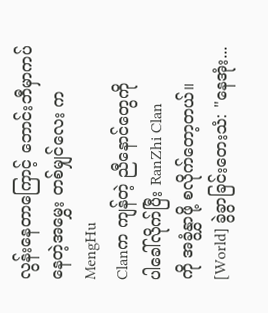လွန်းနေတာကြောင့် ဘောင်းဘီမှာကပ်နေတဲ့အမွှေး တစ်မျှင်လေး က MengHu
Clanက ကျန်တဲ့ ညီနောင်တွေကို
ပါခေါ်လိုက်ပြီး RanZhi Clan
ကို အခွံနွှာဖို့ စလိုက်တော့တယ်။
[World] ခွဲခွာခြင်းတေးသံ: "နေအုံး...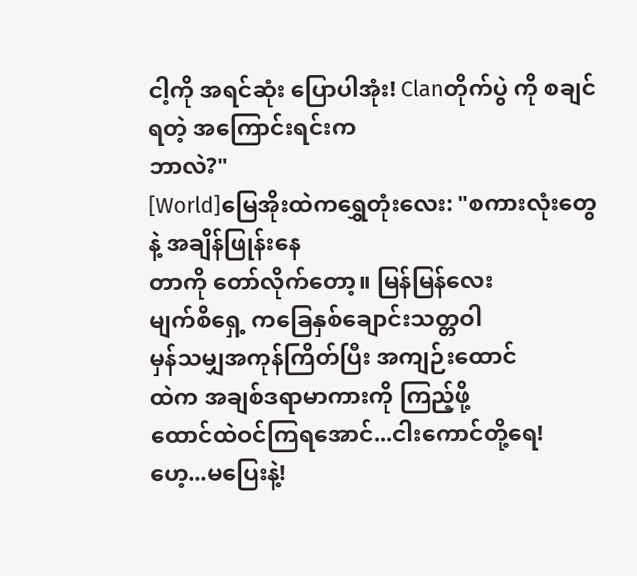ငါ့ကို အရင်ဆုံး ပြောပါအုံး! Clanတိုက်ပွဲ ကို စချင်ရတဲ့ အကြောင်းရင်းက
ဘာလဲ?"
[World]မြေအိုးထဲကရွှေတုံးလေး: "စကားလုံးတွေ နဲ့ အချိန်ဖြုန်းနေ
တာကို တော်လိုက်တော့။ မြန်မြန်လေး
မျက်စိရှေ့ ကခြေနှစ်ချောင်းသတ္တဝါ
မှန်သမျှအကုန်ကြိတ်ပြီး အကျဉ်းထောင်
ထဲက အချစ်ဒရာမာကားကို ကြည့်ဖို့
ထောင်ထဲဝင်ကြရအောင်...ငါးကောင်တို့ရေ! ဟေ့...မပြေးနဲ့!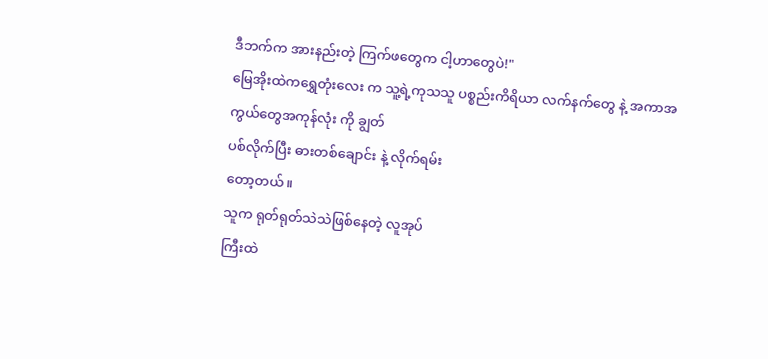ဒီဘက်က အားနည်းတဲ့ ကြက်ဖတွေက ငါ့ဟာတွေပဲ!"
မြေအိုးထဲကရွှေတုံးလေး က သူ့ရဲ့ကုသသူ ပစ္စည်းကိရိယာ လက်နက်တွေ နဲ့ အကာအကွယ်တွေအကုန်လုံး ကို ချွတ်
ပစ်လိုက်ပြီး ဓားတစ်ချောင်း နဲ့ လိုက်ရမ်း
တော့တယ်။
သူက ရုတ်ရုတ်သဲသဲဖြစ်နေတဲ့ လူအုပ်
ကြီးထဲ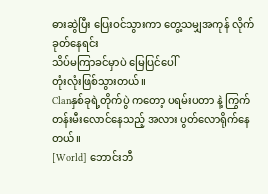ဓားဆွဲပြီး ပြေးဝင်သွားကာ တွေ့သမျှအကုန် လိုက်ခုတ်နေရင်း
သိပ်မကြာခင်မှာပဲ မြေပြင်ပေါ်
တုံးလုံးဖြစ်သွားတယ်။
Clanနှစ်ခုရဲ့တိုက်ပွဲ ကတော့ ပရမ်းပတာ နဲ့ ကြွက်တန်းမီးလောင်နေသည့် အလား ပွတ်လောရိုက်နေတယ်။
[World] ဘောင်းဘီ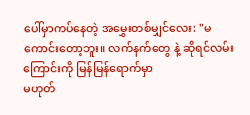ပေါ်မှာကပ်နေတဲ့ အမွှေးတစ်မျှင်လေး: "မကောင်းတော့ဘူး။ လက်နက်တွေ နဲ့ ဆိုရင်လမ်း
ကြောင်းကို မြန်မြန်ရောက်မှာ
မဟုတ်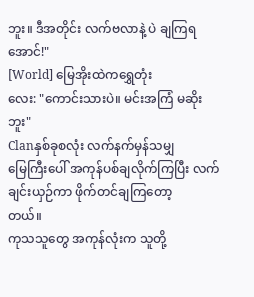ဘူး။ ဒီအတိုင်း လက်ဗလာနဲ့ ပဲ ချကြရအောင်!"
[World] မြေအိုးထဲကရွှေတုံး
လေး: "ကောင်းသားပဲ။ မင်းအကြံ မဆိုးဘူး"
Clanနှစ်ခုစလုံး လက်နက်မှန်သမျှ
မြေကြီးပေါ် အကုန်ပစ်ချလိုက်ကြပြီး လက်ချင်းယှဉ်ကာ ဖိုက်တင်ချကြတော့
တယ်။
ကုသသူတွေ အကုန်လုံးက သူတို့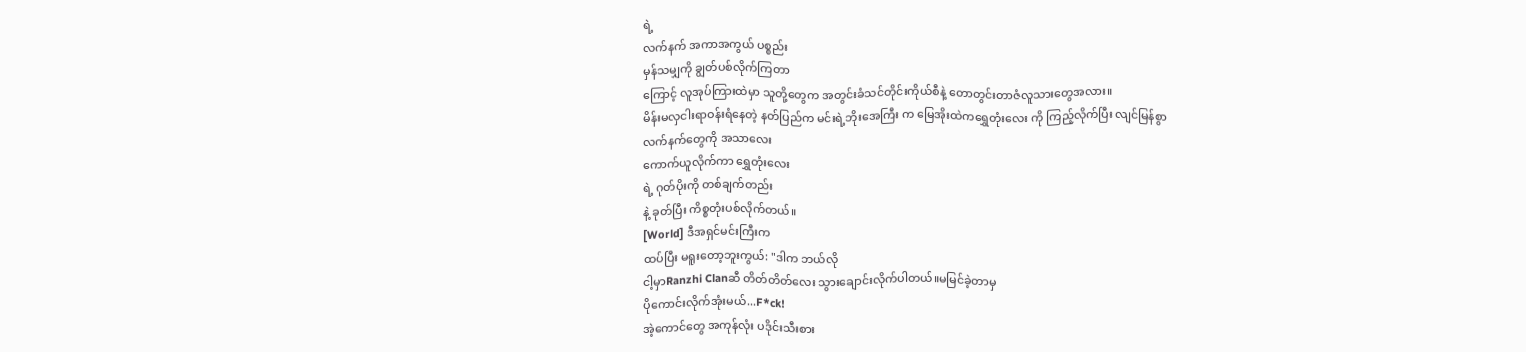ရဲ့
လက်နက် အကာအကွယ် ပစ္စည်း
မှန်သမျှကို ချွတ်ပစ်လိုက်ကြတာ
ကြောင့် လူအုပ်ကြားထဲမှာ သူတို့တွေက အတွင်းခံသင်တိုင်းကိုယ်စီနဲ့ တောတွင်းတာဇံလူသားတွေအလား။
မိန်းမလှငါးရာဝန်းရံနေတဲ့ နတ်ပြည်က မင်းရဲ့ဘိုးအေကြီး က မြေအိုးထဲကရွှေတုံးလေး ကို ကြည့်လိုက်ပြီး လျင်မြန်စွာ
လက်နက်တွေကို အသာလေး
ကောက်ယူလိုက်ကာ ရွှေတုံးလေး
ရဲ့ ဂုတ်ပိုးကို တစ်ချက်တည်း
နဲ့ ခုတ်ပြီး ကိစ္စတုံးပစ်လိုက်တယ်။
[World] ဒီအရှင်မင်းကြီးက
ထပ်ပြီး မရူးတော့ဘူးကွယ်: "ဒါက ဘယ်လို
ငါ့မှာRanzhi Clanဆီ တိတ်တိတ်လေး သွားချောင်းလိုက်ပါတယ်။မမြင်ခဲ့တာမှ
ပိုကောင်းလိုက်အုံးမယ်...F*ck!
အဲ့ကောင်တွေ အကုန်လုံး ပဒိုင်းသီးစား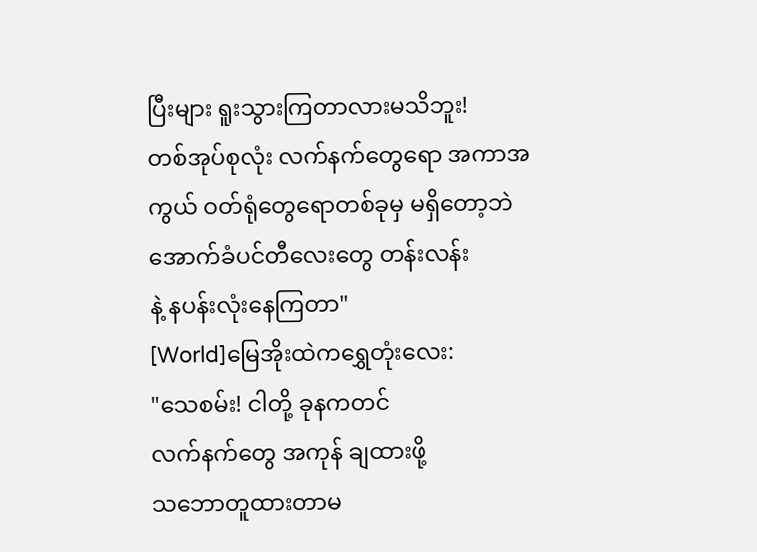ပြီးများ ရူးသွားကြတာလားမသိဘူး!
တစ်အုပ်စုလုံး လက်နက်တွေရော အကာအကွယ် ဝတ်ရုံတွေရောတစ်ခုမှ မရှိတော့ဘဲ အောက်ခံပင်တီလေးတွေ တန်းလန်း
နဲ့ နပန်းလုံးနေကြတာ"
[World]မြေအိုးထဲကရွှေတုံးလေး:
"သေစမ်း! ငါတို့ ခုနကတင်
လက်နက်တွေ အကုန် ချထားဖို့
သဘောတူထားတာမ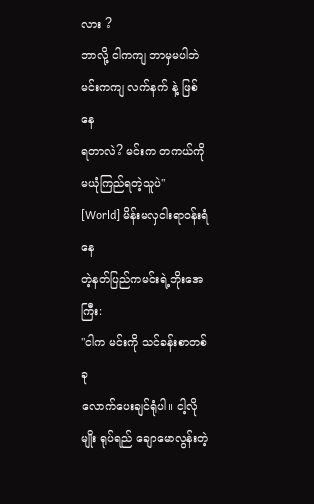လား ?
ဘာလို့ ငါကကျ ဘာမှမပါဘဲ
မင်းကကျ လက်နက် နဲ့ ဖြစ်နေ
ရတာလဲ? မင်းက တကယ်ကို
မယုံကြည်ရတဲ့သူပဲ"
[World] မိန်းမလှငါးရာဝန်းရံနေ
တဲ့နတ်ပြည်ကမင်းရဲ့ဘိုးအေကြီး:
"ငါက မင်းကို သင်ခန်းစာတစ်ခု
လောက်ပေးချင်ရုံပါ။ ငါ့လိုမျိုး ရုပ်ရည် ချောမောလွန်းတဲ့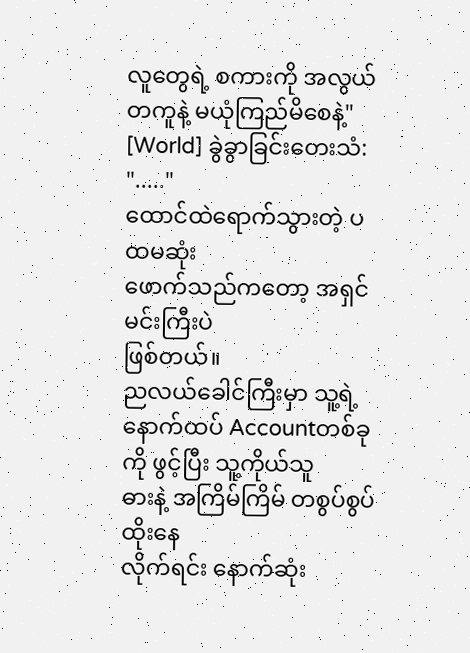လူတွေရဲ့ စကားကို အလွယ်တကူနဲ့ မယုံကြည်မိစေနဲ့"
[World] ခွဲခွာခြင်းတေးသံ: "....."
ထောင်ထဲရောက်သွားတဲ့ ပထမဆုံး
ဖောက်သည်ကတော့ အရှင်မင်းကြီးပဲ
ဖြစ်တယ်။
ညလယ်ခေါင်ကြီးမှာ သူ့ရဲ့နောက်ထပ် Accountတစ်ခုကို ဖွင့်ပြီး သူ့ကိုယ်သူ
ဓားနဲ့ အကြိမ်ကြိမ် တစွပ်စွပ်ထိုးနေ
လိုက်ရင်း နောက်ဆုံး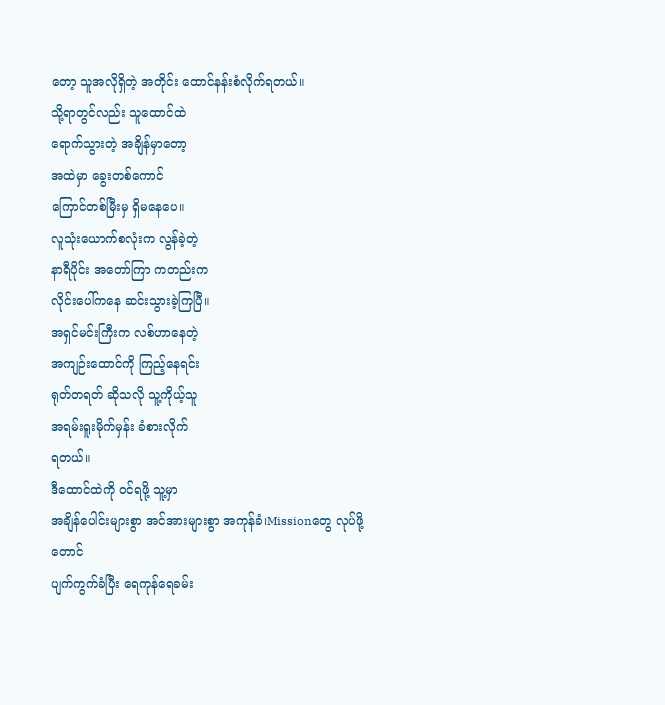တော့ သူအလိုရှိတဲ့ အတိုင်း ထောင်နန်းစံလိုက်ရတယ်။
သို့ရာတွင်လည်း သူထောင်ထဲ
ရောက်သွားတဲ့ အချိန်မှာတော့
အထဲမှာ ခွေးတစ်ကောင်
ကြောင်တစ်မြီးမှ ရှိမနေပေ။
လူသုံးယောက်စလုံးက လွန်ခဲ့တဲ့
နာရီပိုင်း အတော်ကြာ ကတည်းက
လိုင်းပေါ်ကနေ ဆင်းသွားခဲ့ကြပြီ။
အရှင်မင်းကြီးက လစ်ဟာနေတဲ့
အကျဉ်းထောင်ကို ကြည့်နေရင်း
ရုတ်တရတ် ဆိုသလို သူ့ကိုယ့်သူ
အရမ်းရူးမိုက်မှန်း ခံစားလိုက်
ရတယ်။
ဒီထောင်ထဲကို ဝင်ရဖို့ သူ့မှာ
အချိန်ပေါင်းများစွာ အင်အားများစွာ အကုန်ခံ၊Missionတွေ လုပ်ဖို့တောင်
ပျက်ကွက်ခံပြီး ရေကုန်ရေခမ်း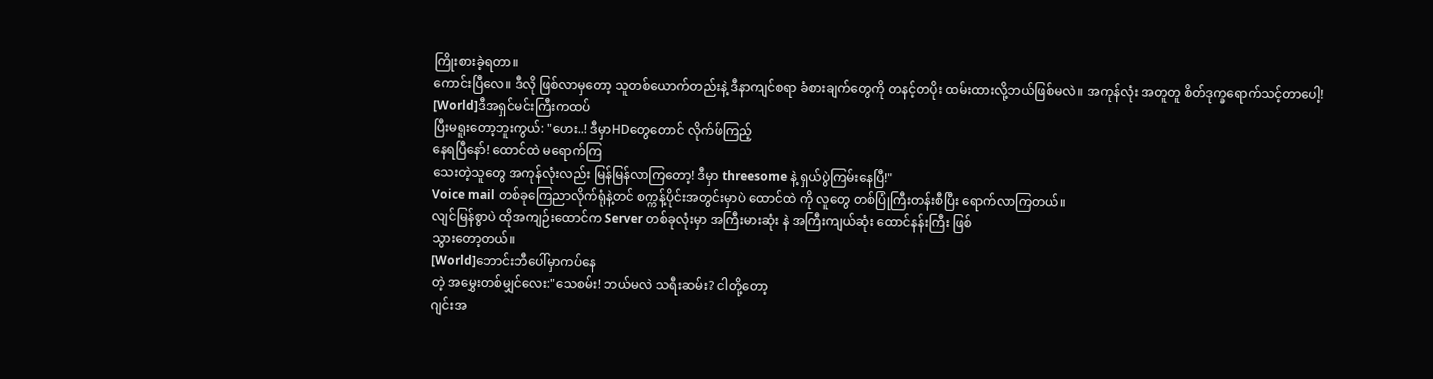ကြိုးစားခဲ့ရတာ။
ကောင်းပြီလေ။ ဒီလို ဖြစ်လာမှတော့ သူတစ်ယောက်တည်းနဲ့ ဒီနာကျင်စရာ ခံစားချက်တွေကို တနင့်တပိုး ထမ်းထားလို့ဘယ်ဖြစ်မလဲ။ အကုန်လုံး အတူတူ စိတ်ဒုက္ခရောက်သင့်တာပေါ့!
[World]ဒီအရှင်မင်းကြီးကထပ်
ပြီးမရူးတော့ဘူးကွယ်: "ဟေး..! ဒီမှာHDတွေတောင် လိုက်ဖ်ကြည့်
နေရပြီနော်! ထောင်ထဲ မရောက်ကြ
သေးတဲ့သူတွေ အကုန်လုံးလည်း မြန်မြန်လာကြတော့! ဒီမှာ threesome နဲ့ ရှယ်ပွဲကြမ်းနေပြီ!"
Voice mail တစ်ခုကြေညာလိုက်ရုံနဲ့တင် စက္ကန့်ပိုင်းအတွင်းမှာပဲ ထောင်ထဲ ကို လူတွေ တစ်ပြုံကြီးတန်းစီပြီး ရောက်လာကြတယ်။
လျင်မြန်စွာပဲ ထိုအကျဉ်းထောင်က Server တစ်ခုလုံးမှာ အကြီးမားဆုံး နဲ အကြီးကျယ်ဆုံး ထောင်နန်းကြီး ဖြစ်
သွားတော့တယ်။
[World]ဘောင်းဘီပေါ်မှာကပ်နေ
တဲ့ အမွှေးတစ်မျှင်လေး:"သေစမ်း! ဘယ်မလဲ သရီးဆမ်း? ငါတို့တော့
ဂျင်းအ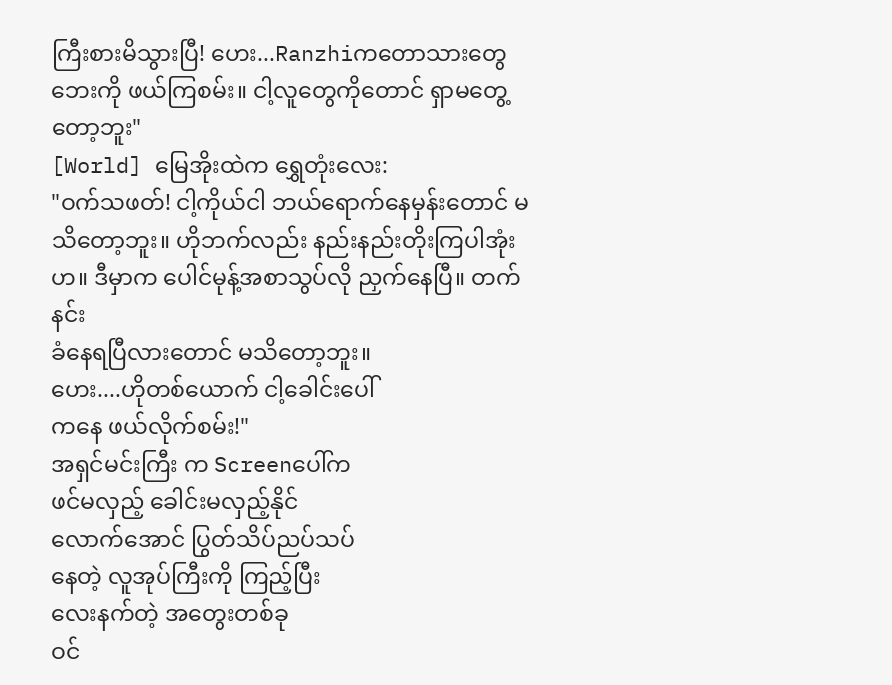ကြီးစားမိသွားပြီ! ဟေး...Ranzhiကတောသားတွေ ဘေးကို ဖယ်ကြစမ်း။ ငါ့လူတွေကိုတောင် ရှာမတွေ့တော့ဘူး"
[World] မြေအိုးထဲက ရွှေတုံးလေး:
"ဝက်သဖတ်! ငါ့ကိုယ်ငါ ဘယ်ရောက်နေမှန်းတောင် မသိတော့ဘူး။ ဟိုဘက်လည်း နည်းနည်းတိုးကြပါအုံးဟ။ ဒီမှာက ပေါင်မုန့်အစာသွပ်လို ညှက်နေပြီ။ တက်နင်း
ခံနေရပြီလားတောင် မသိတော့ဘူး။
ဟေး....ဟိုတစ်ယောက် ငါ့ခေါင်းပေါ်
ကနေ ဖယ်လိုက်စမ်း!"
အရှင်မင်းကြီး က Screenပေါ်က
ဖင်မလှည့် ခေါင်းမလှည့်နိုင်
လောက်အောင် ပြွတ်သိပ်ညပ်သပ်
နေတဲ့ လူအုပ်ကြီးကို ကြည့်ပြီး
လေးနက်တဲ့ အတွေးတစ်ခု
ဝင်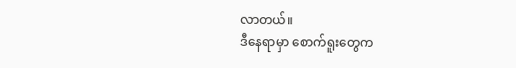လာတယ်။
ဒီနေရာမှာ စောက်ရူးတွေက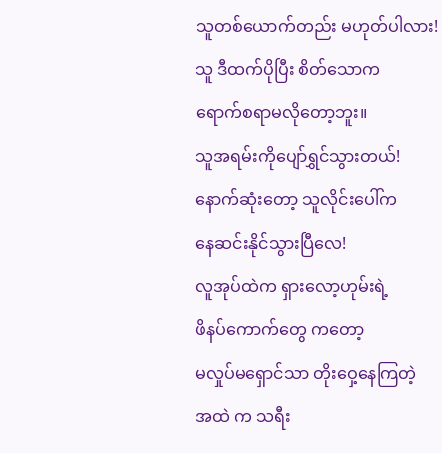သူတစ်ယောက်တည်း မဟုတ်ပါလား!
သူ ဒီထက်ပိုပြီး စိတ်သောက
ရောက်စရာမလိုတော့ဘူး။
သူအရမ်းကိုပျော်ရွှင်သွားတယ်!
နောက်ဆုံးတော့ သူလိုင်းပေါ်က
နေဆင်းနိုင်သွားပြီလေ!
လူအုပ်ထဲက ရှားလော့ဟုမ်းရဲ့
ဖိနပ်ကောက်တွေ ကတော့
မလှုပ်မရှောင်သာ တိုးဝှေ့နေကြတဲ့
အထဲ က သရီး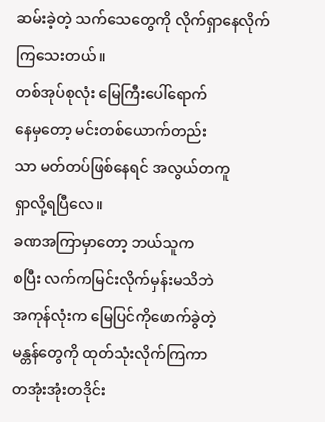ဆမ်းခဲ့တဲ့ သက်သေတွေကို လိုက်ရှာနေလိုက်ကြသေးတယ်။
တစ်အုပ်စုလုံး မြေကြီးပေါ်ရောက်
နေမှတော့ မင်းတစ်ယောက်တည်း
သာ မတ်တပ်ဖြစ်နေရင် အလွယ်တကူ
ရှာလို့ရပြီလေ။
ခဏအကြာမှာတော့ ဘယ်သူက
စပြီး လက်ကမြင်းလိုက်မှန်းမသိဘဲ
အကုန်လုံးက မြေပြင်ကိုဖောက်ခွဲတဲ့
မန္တန်တွေကို ထုတ်သုံးလိုက်ကြကာ
တအုံးအုံးတဒိုင်း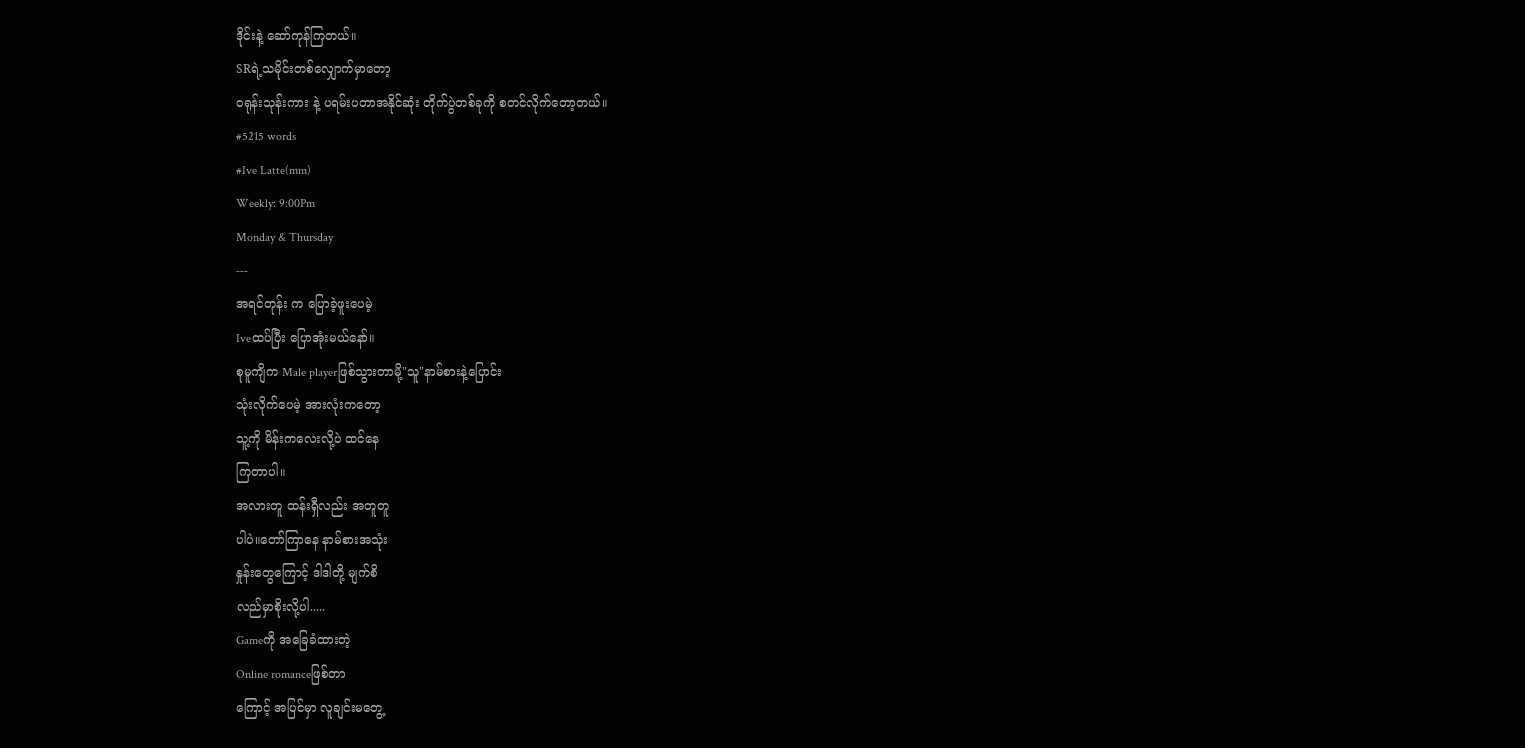ဒိုင်းနဲ့ ဆော်ကုန်ကြတယ်။
SRရဲ့သမိုင်းတစ်လျှောက်မှာတော့
ဝရုန်းသုန်းကား နဲ့ ပရမ်းပတာအနိုင်ဆုံး တိုက်ပွဲတစ်ခုကို စတင်လိုက်တော့တယ်။
#5215 words
#Ive Latte(mm)
Weekly: 9:00Pm
Monday & Thursday
---
အရင်တုန်း က ပြောခဲ့ဖူးပေမဲ့
Iveထပ်ပြီး ပြောအုံးမယ်နော်။
စုမူကျိက Male playerဖြစ်သွားတာမို့"သူ"နာမ်စားနဲ့ပြောင်း
သုံးလိုက်ပေမဲ့ အားလုံးကတော့
သူ့ကို မိန်းကလေးလို့ပဲ ထင်နေ
ကြတာပါ။
အလားတူ ထန်းရှီလည်း အတူတူ
ပါပဲ။တော်ကြာနေ နာမ်စားအသုံး
နှုန်းတွေကြောင့် ဒါဒါတို့ မျက်စိ
လည်မှာစိုးလို့ပါ.....
Gameကို အခြေခံထားတဲ့
Online romanceဖြစ်တာ
ကြောင့် အပြင်မှာ လူချင်းမတွေ့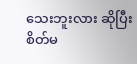သေးဘူးလား ဆိုပြီး စိတ်မ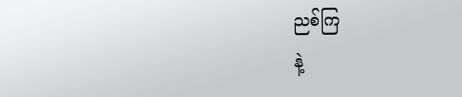ညစ်ကြ
နဲ့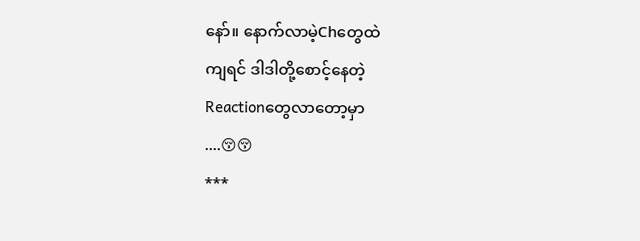နော်။ နောက်လာမဲ့Chတွေထဲ
ကျရင် ဒါဒါတို့စောင့်နေတဲ့
Reactionတွေလာတော့မှာ
....😚😚
***